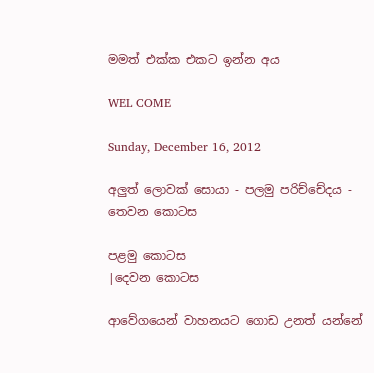මමත් එක්ක එකට ඉන්න අය

WEL COME

Sunday, December 16, 2012

අලුත් ලොවක් සොයා - පලමු පරිච්චේදය - තෙවන කොටස

පළමු කොටස
|දෙවන කොටස

ආවේගයෙන් වාහනයට ගොඩ උනත් යන්නේ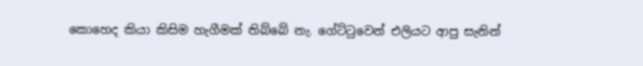කොහෙද කියා කිසිම හැගීමක් තිබ්බේ නැ. ගේට්ටුවෙන් එලියට ආපු සැනින්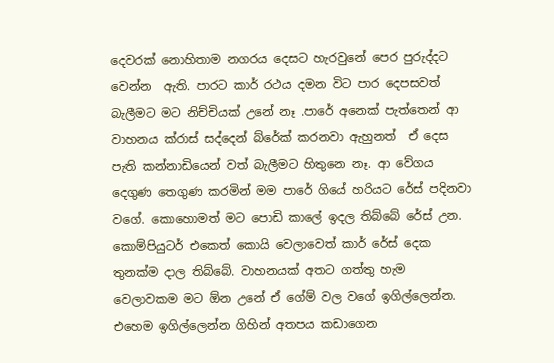දෙවරක් නොහිතාම නගරය දෙසට හැරවුනේ පෙර පුරුද්දට වෙන්න  ඇති. පාරට කාර් රථය දමන විට පාර දෙපසවත් බැලීමට මට නිච්චියක් උනේ නෑ .පාරේ අනෙක් පැත්තෙන් ආ වාහනය ක්රාස් සද්දෙන් බ්රේක් කරනවා ඇහුනත්  ඒ දෙස පැති කන්නාඩියෙන් වත් බැලීමට හිතුනෙ නෑ. ආ වේගය දෙගුණ තෙගුණ කරමින් මම පාරේ ගියේ හරියට රේස් පදිනවා වගේ. කොහොමත් මට පොඩි කාලේ ඉදල තිබ්බේ රේස් උන. කොම්පියුටර් එකෙත් කොයි වෙලාවෙත් කාර් රේස් දෙක තුනක්ම දාල තිබ්බේ. වාහනයක් අතට ගත්තු හැම වෙලාවකම මට ඕන උනේ ඒ ගේම් වල වගේ ඉගිල්ලෙන්න. එහෙම ඉගිල්ලෙන්න ගිහින් අතපය කඩාගෙන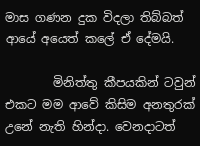මාස ගණන දුක විදලා තිබ්බත් ආයේ අයෙත් කලේ ඒ දේමයි.

        මිනිත්තු කීපයකින් ටවුන් එකට මම ආවේ කිසිම අනතුරක් උනේ නැති හින්දා. වෙනදාටත්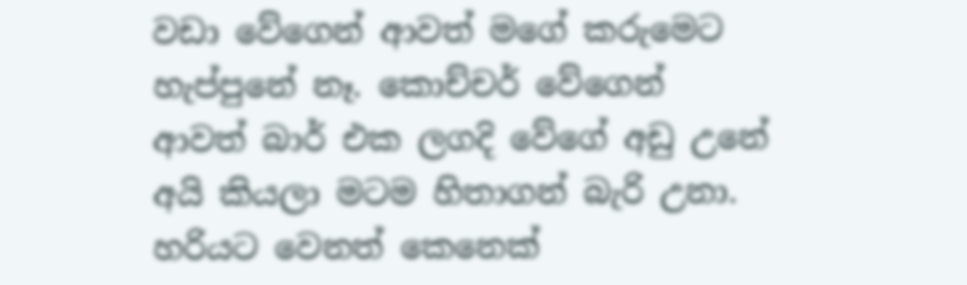වඩා වේගෙන් ආවත් මගේ කරුමෙට හැප්පුනේ නෑ. කොච්චර් වේගෙන් ආවත් බාර් එක ලගදි වේගේ අඩු උනේ අයි කියලා මටම හිතාගන් බැරි උනා. හරියට වෙනත් කෙනෙක්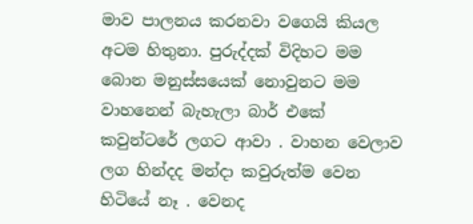මාව පාලනය කරනවා වගෙයි කියල අටම හිතුනා. පුරුද්දක් විදිහට මම බොන මනුස්සයෙක් නොවුනට මම වාහනෙන් බැහැලා බාර් එකේ කවුන්ටරේ ලගට ආවා . වාහන වෙලාව ලග හින්දද මන්දා කවුරුත්ම වෙන හිටියේ නෑ . වෙනද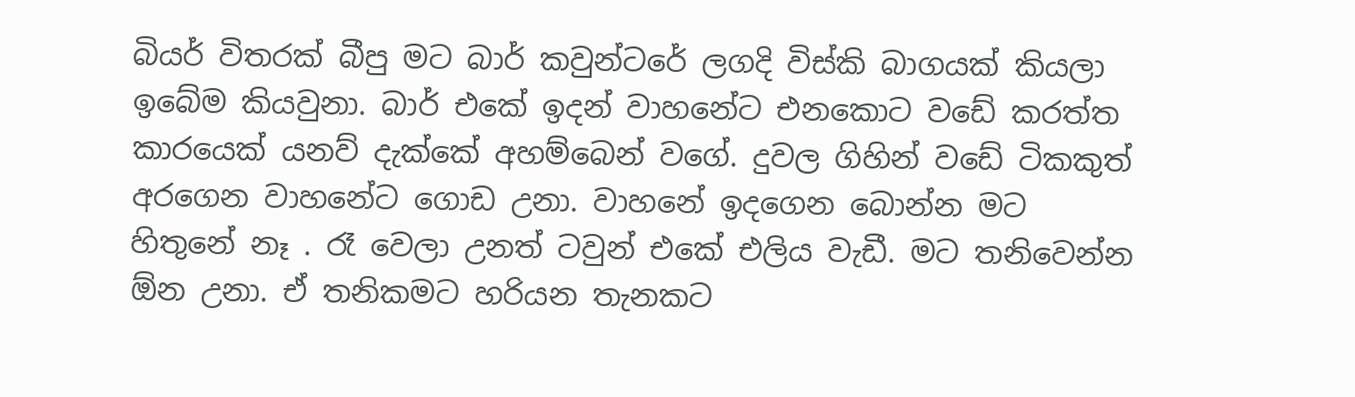බියර් විතරක් බීපු මට බාර් කවුන්ටරේ ලගදි විස්කි බාගයක් කියලා ඉබේම කියවුනා. බාර් එකේ ඉදන් වාහනේට එනකොට වඩේ කරත්ත කාරයෙක් යනව් දැක්කේ අහම්බෙන් වගේ. දුවල ගිහින් වඩේ ටිකකුත් අරගෙන වාහනේට ගොඩ උනා. වාහනේ ඉදගෙන බොන්න මට හිතුනේ නෑ . රෑ වෙලා උනත් ටවුන් එකේ එලිය වැඩී. මට තනිවෙන්න ඕන උනා. ඒ තනිකමට හරියන තැනකට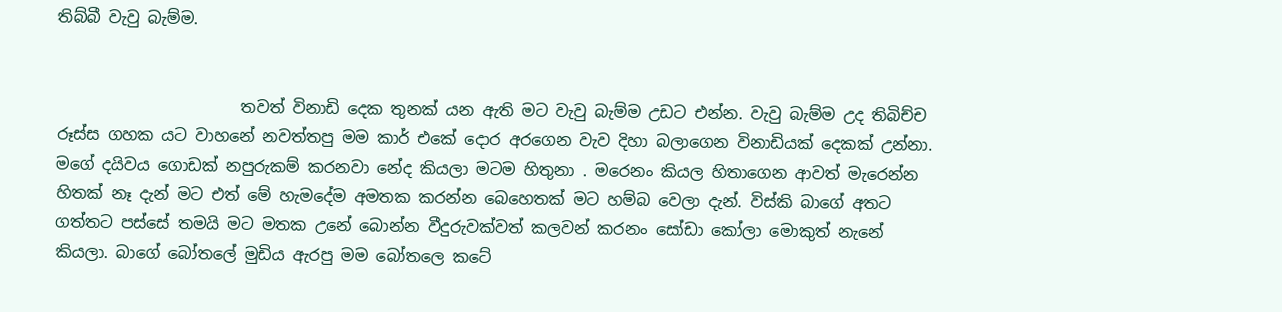තිබ්බී වැවු බැම්ම.


                       තවත් විනාඩි දෙක තුනක් යන ඇති මට වැවු බැම්ම උඩට එන්න. වැවු බැම්ම උද තිබිච්ච රූස්ස ගහක යට වාහනේ නවත්තපු මම කාර් එකේ දොර අරගෙන වැව දිහා බලාගෙන විනාඩියක් දෙකක් උන්නා. මගේ දයිවය ගොඩක් නපුරුකම් කරනවා නේද කියලා මටම හිතුනා . මරෙනං කියල හිතාගෙන ආවත් මැරෙන්න හිතක් නෑ දැන් මට එත් මේ හැමදේම අමතක කරන්න බෙහෙතක් මට හම්බ වෙලා දැන්. විස්කි බාගේ අතට ගත්තට පස්සේ තමයි මට මතක උනේ බොන්න වීදුරුවක්වත් කලවන් කරනං සෝඩා කෝලා මොකුත් නැනේ කියලා. බාගේ බෝතලේ මුඩිය ඇරපු මම බෝතලෙ කටේ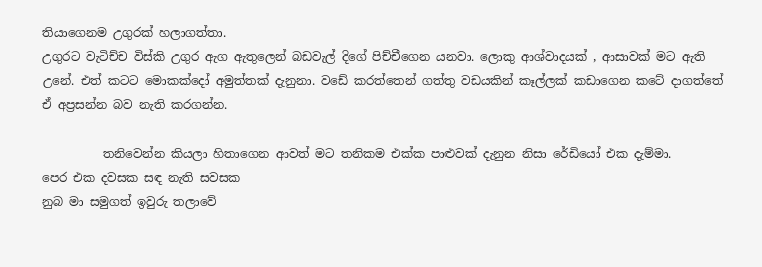තියාගෙනම උගුරක්‌ හලාගත්තා.
උගුරට වැටිච්ච විස්කි උගුර ඇග ඇතුලෙන් බඩවැල් දිගේ පිච්චීගෙන යනවා. ලොකු ආශ්වාදයක් , ආසාවක් මට ඇති උනේ. එත් කටට මොකක්දෝ අමුත්තක් දැනුනා. වඩේ කරත්තෙන් ගත්තු වඩයකින් කෑල්ලක් කඩාගෙන කටේ දාගත්තේ ඒ අප්‍රසන්න බව නැති කරගන්න.

          තනිවෙන්න කියලා හිතාගෙන ආවත් මට තනිකම එක්ක පාළුවක් දැනුන නිසා රේඩියෝ එක දැම්මා.
පෙර එක දවසක සඳ නැති සවසක
නුබ මා සමුගත් ඉවුරු තලාවේ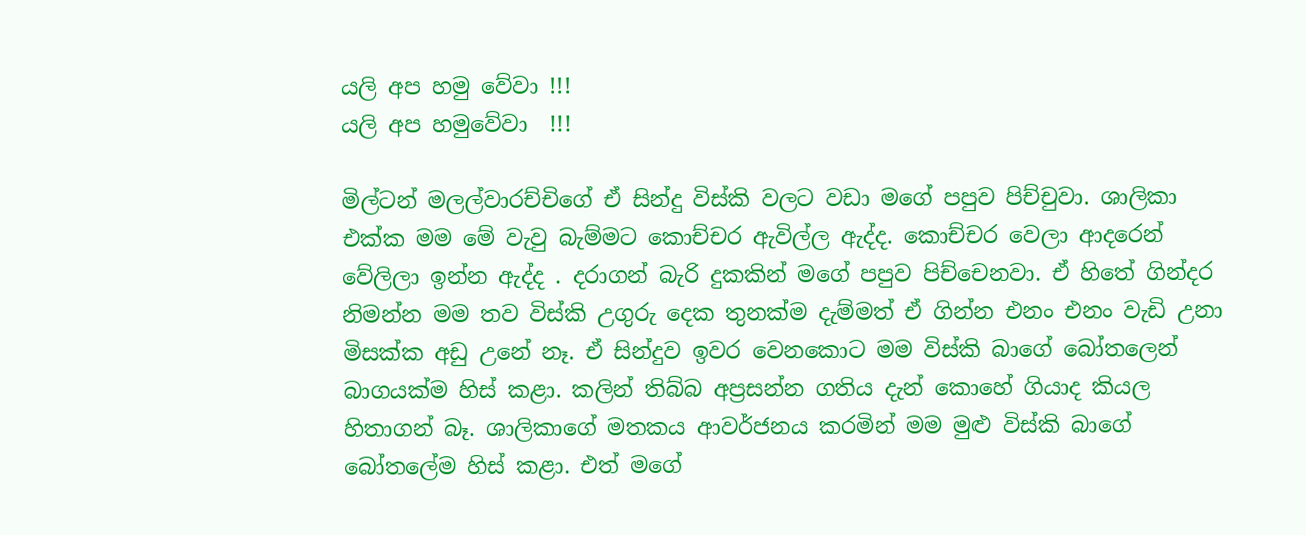යලි අප හමු වේවා !!!
යලි අප හමුවේවා  !!!

මිල්ටන් මලල්වාරච්චිගේ ඒ සින්දු විස්කි වලට වඩා මගේ පපුව පිච්චුවා. ශාලිකා එක්ක මම මේ වැවු බැම්මට කොච්චර ඇවිල්ල ඇද්ද. කොච්චර වෙලා ආදරෙන් වේලිලා ඉන්න ඇද්ද . දරාගන් බැරි දුකකින් මගේ පපුව පිච්චෙනවා. ඒ හිතේ ගින්දර නිමන්න මම තව විස්කි උගුරු දෙක තුනක්ම දැම්මත් ඒ ගින්න එනං එනං වැඩි උනා මිසක්ක අඩු උනේ නෑ. ඒ සින්දුව ඉවර වෙනකොට මම විස්කි බාගේ බෝතලෙන් බාගයක්ම හිස් කළා. කලින් තිබ්බ අප්‍රසන්න ගතිය දැන් කොහේ ගියාද කියල හිතාගන් බෑ. ශාලිකාගේ මතකය ආවර්ජනය කරමින් මම මුළු විස්කි බාගේ බෝතලේම හිස් කළා. එත් මගේ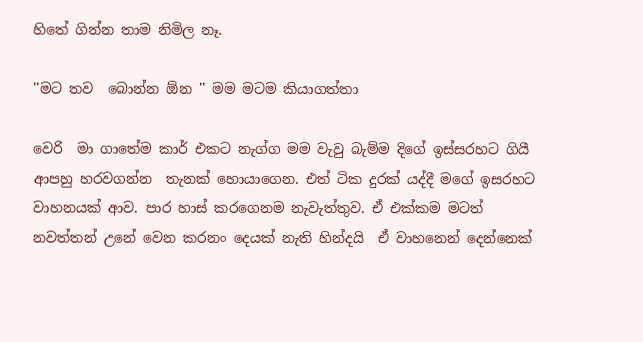හිතේ ගින්න තාම නිමිල නෑ.

''මට තව  බොන්න ඕන '' මම මටම කියාගත්තා

වෙරි  මා ගාතේම කාර් එකට නැග්ග මම වැවු බැම්ම දිගේ ඉස්සරහට ගියී ආපහු හරවගන්න  තැනක් හොයාගෙන. එත් ටික දුරක් යද්දී මගේ ඉසරහට වාහනයක් ආව. පාර හාස්‍ කරගෙනම නැවැත්තුව. ඒ එක්කම මටත් නවත්තන් උනේ වෙන කරනං දෙයක් නැති හින්දයි  ඒ වාහනෙන් දෙන්නෙක්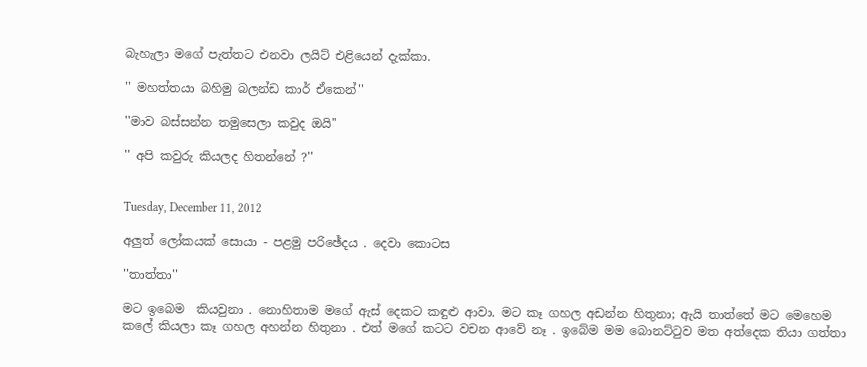බැහැලා මගේ පැත්තට එනවා ලයිට් එළියෙන් දැක්කා.

'' මහත්තයා බහිමු බලන්ඩ කාර් ඒකෙන්''

''මාව බස්සන්න තමුසෙලා කවුද ඔයි''

'' අපි කවුරු කියලද හිතන්නේ ?''


Tuesday, December 11, 2012

අලුත් ලෝකයක් සොයා - පළමු පරිඡේදය . දෙවා කොටස

''තාත්තා''

මට ඉබෙම  කියවුනා . නොහිතාම මගේ ඇස් දෙකට කඳුළු ආවා. මට කෑ ගහල අඩන්න හිතුනා; ඇයි තාත්තේ මට මෙහෙම කලේ කියලා කෑ ගහල අහන්න හිතුනා . එත් මගේ කටට වචන ආවේ නෑ . ඉබේම මම බොනට්ටුව මත අත්දෙක තියා ගත්තා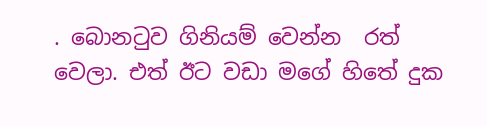. බොනටුව ගිනියම් වෙන්න  රත් වෙලා. එත් ඊට වඩා මගේ හිතේ දුක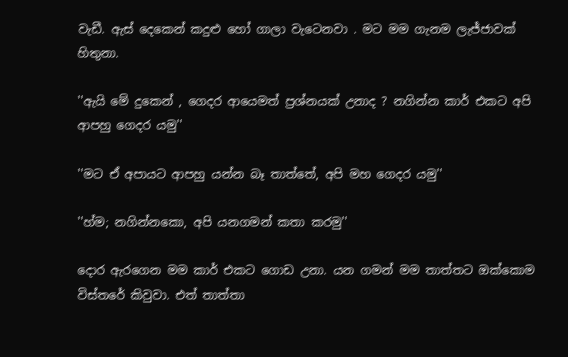වැඩී. ඇස් දෙකෙන් කදුළු හෝ ගාලා වැටෙනවා . මට මම ගැනම ලැජ්ජාවක් හිතුනා.

''ඇයි මේ දුකෙන් , ගෙදර ආයෙමත් ප්‍රශ්නයක් උනාද ? නගින්න කාර් එකට අපි ආපහු ගෙදර යමු''

''මට ඒ අපායට ආපහු යන්න බෑ තාත්තේ, අපි මහ ගෙදර යමු''

''හ්ම; නගින්නකො, අපි යනගමන් කතා කරමු''

දොර ඇරගෙන මම කාර් එකට ගොඩ උනා. යන ගමන් මම තාත්තට ඔක්කොම විස්තරේ කිවුවා. එත් තාත්තා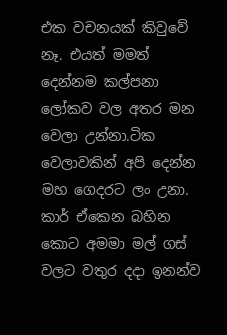එක වචනයක් කිවුවේ නෑ. එයත් මමත් දෙන්නම කල්පනා ලෝකව වල අතර මන වෙලා උන්නා.ටික වෙලාවකින් අපි දෙන්න මහ ගෙදරට ලං උනා. කාර් ඒකෙන බහින කොට අමමා මල් ගස් වලට වතුර දදා ඉනන්ව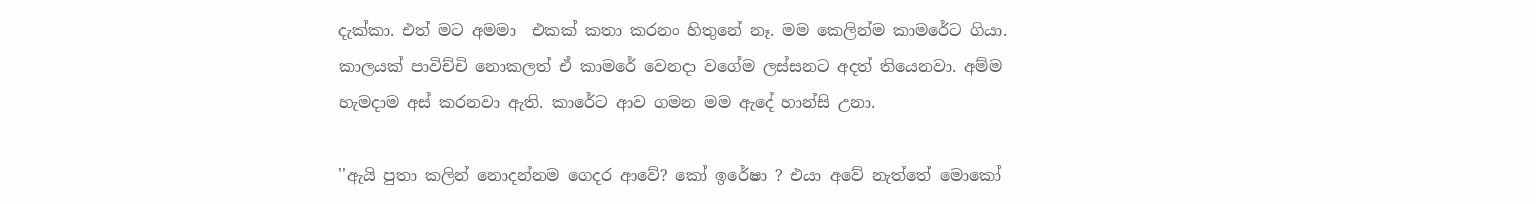දැක්කා. එත් මට අමමා  එකක් කතා කරනං හිතුනේ නෑ. මම කෙලින්ම කාමරේට ගියා. කාලයක් පාවිච්චි නොකලත් ඒ කාමරේ වෙනදා වගේම ලස්සනට අදත් තියෙනවා. අම්ම හැමදාම අස් කරනවා ඇති. කාරේට ආව ගමන මම ඇදේ හාන්සි උනා.

''ඇයි පුතා කලින් නොදන්නම ගෙදර ආවේ? කෝ ඉරේෂා ? එයා අවේ නැත්තේ මොකෝ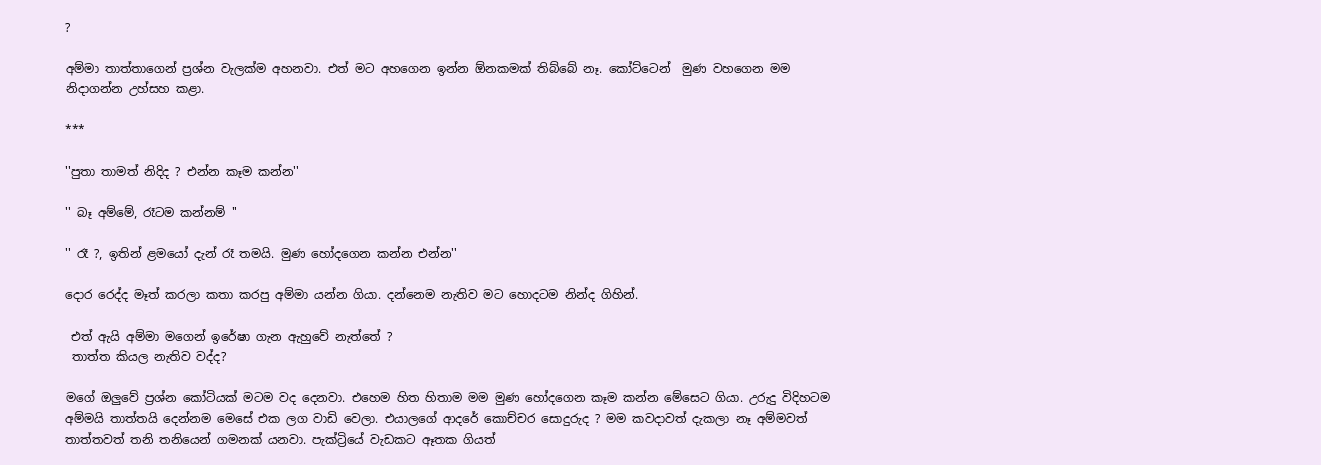?

අම්මා තාත්තාගෙන් ප්‍රශ්න වැලක්ම අහනවා. එත් මට අහගෙන ඉන්න ඕනකමක් තිබ්බේ නෑ. කෝට්ටෙන්  මුණ වහගෙන මම නිදාගන්න උහ්සහ කළා.

***

''පුතා තාමත් නිදිද ? එන්න කෑම කන්න''

'' බෑ අම්මේ, රෑටම කන්නම් ''

'' රෑ ?, ඉතින් ළමයෝ දැන් රෑ තමයි. මුණ හෝදගෙන කන්න එන්න''

දොර රෙද්ද මෑත් කරලා කතා කරපු අම්මා යන්න ගියා. දන්නෙම නැතිව මට හොදටම නින්ද ගිහින්.

 එත් ඇයි අම්මා මගෙන් ඉරේෂා ගැන ඇහුවේ නැත්තේ ?
 තාත්ත කියල නැතිව වද්ද?

මගේ ඔලුවේ ප්‍රශ්න කෝටියක්‌ මටම වද දෙනවා. එහෙම හිත හිතාම මම මුණ හෝදගෙන කෑම කන්න මේසෙට ගියා. උරුදු විදිහටම අම්මයි තාත්තයි දෙන්නම මෙසේ එක ලග වාඩි වෙලා. එයාලගේ ආදරේ කොච්චර සොදුරුද ? මම කවදාවත් දැකලා නෑ අම්මවත් තාත්තවත් තනි තනියෙන් ගමනක් යනවා. පැක්ට්‍රියේ වැඩකට ඈතක ගියත්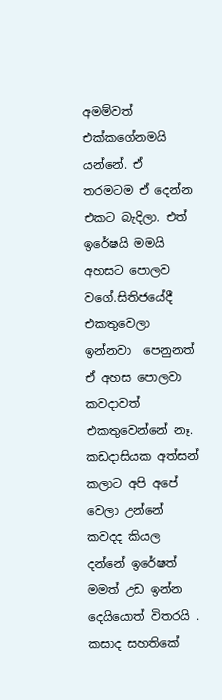අමම්වත් එක්කගේනමයි යන්නේ. ඒ තරමටම ඒ දෙන්න එකට බැදිලා. එත් ඉරේෂයි මමයි අහසට පොලව වගේ.සිතිජයේදී එකතුවෙලා ඉන්නවා  පෙනුනත් ඒ අහස පොලවා කවදාවත් එකතුවෙන්නේ නෑ. කඩදාසියක අත්සන් කලාට අපි අපේ වෙලා උන්නේ කවදද කියල දන්නේ ඉරේෂත් මමත් උඩ ඉන්න දෙයියොත් විතරයි . කසාද සහතිකේ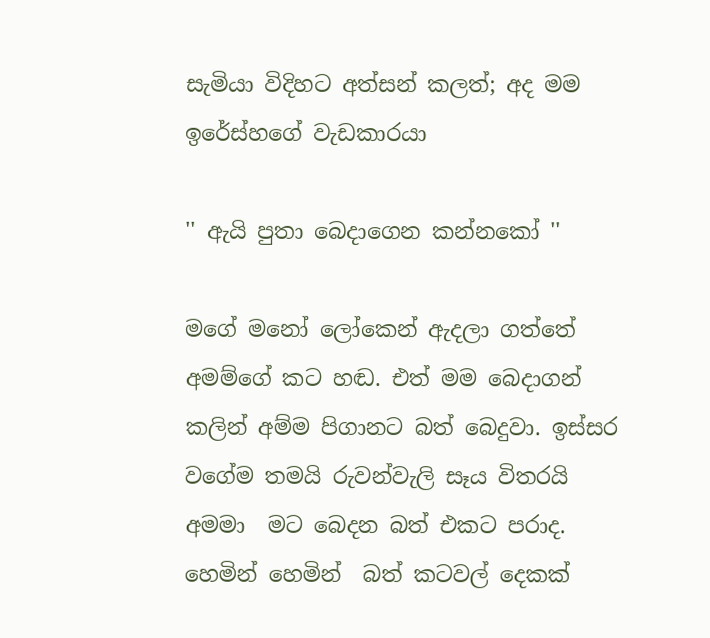සැමියා විදිහට අත්සන් කලත්; අද මම ඉරේස්හගේ වැඩකාරයා

'' ඇයි පුතා බෙදාගෙන කන්නකෝ ''

මගේ මනෝ ලෝකෙන් ඇදලා ගත්තේ අමම්ගේ කට හඬ. එත් මම බෙදාගන් කලින් අම්ම පිගානට බත් බෙදුවා. ඉස්සර වගේම තමයි රුවන්වැලි සෑය විතරයි අමමා  මට බෙදන බත් එකට පරාද. හෙමින් හෙමින්  බත් කටවල් දෙකක්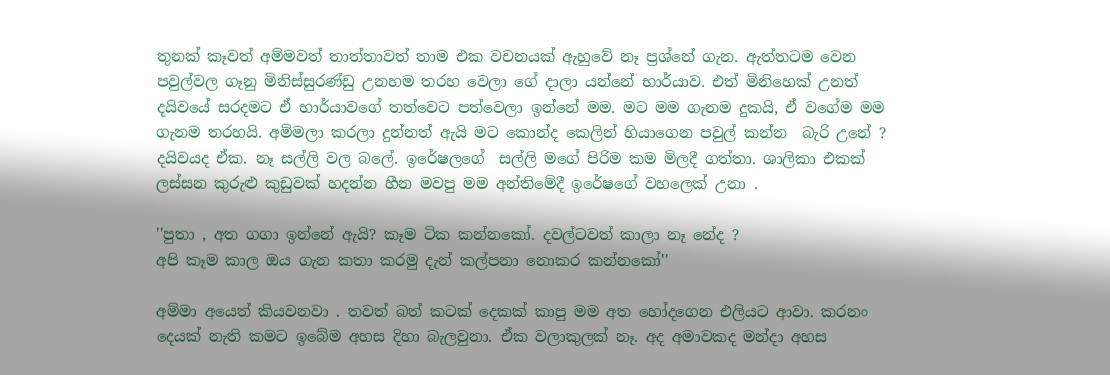තුනක් කෑවත් අම්මවත් තාත්තාවත් තාම එක වචනයක් ඇහුවේ නෑ ප්‍රශ්නේ ගැන. ඇත්තටම වෙන පවුල්වල ගෑනු මිනිස්සුරණ්ඩු උනහම තරහ වෙලා ගේ දාලා යන්නේ භාර්යාව. එත් මිනිහෙක් උනත් දයිවයේ සරදමට ඒ භාර්යාවගේ තත්වෙට පත්වෙලා ඉන්නේ මම. මට මම ගැනම දුකයි, ඒ වගේම මම ගැනම තරහයි. අම්මලා කරලා දුන්නත් ඇයි මට කොන්ද කෙලින් හියාගෙන පවුල් කන්න  බැරි උනේ ? දයිවයද ඒක. නෑ සල්ලි වල බලේ. ඉරේෂලගේ  සල්ලි මගේ පිරිම කම මිලදී ගත්තා. ශාලිකා එකක් ලස්සන කුරුළු කුඩුවක් හදන්න හීන මවපු මම අන්තිමේදී ඉරේෂගේ වහලෙක් උනා .

''පුතා , අත ගගා ඉන්නේ ඇයි? කෑම ටික කන්නකෝ. දවල්ටවත් කාලා නෑ නේද ?
අපි කෑම කාල ඔය ගැන කතා කරමු දැන් කල්පනා නොකර කන්නකෝ''

අම්මා අයෙත් කියවනවා . තවත් බත් කටක් දෙකක් කාපු මම අත හෝදගෙන එලියට ආවා. කරනං දෙයක් නැති කමට ඉබේම අහස දිහා බැලවුනා. ඒක වලාකුලක් නෑ. අද අමාවකද මන්දා අහස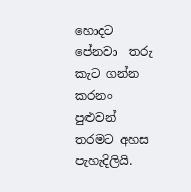හොදට පේනවා  තරු කැට ගන්න කරනං පුළුවන් තරමට අහස පැහැදිලියි.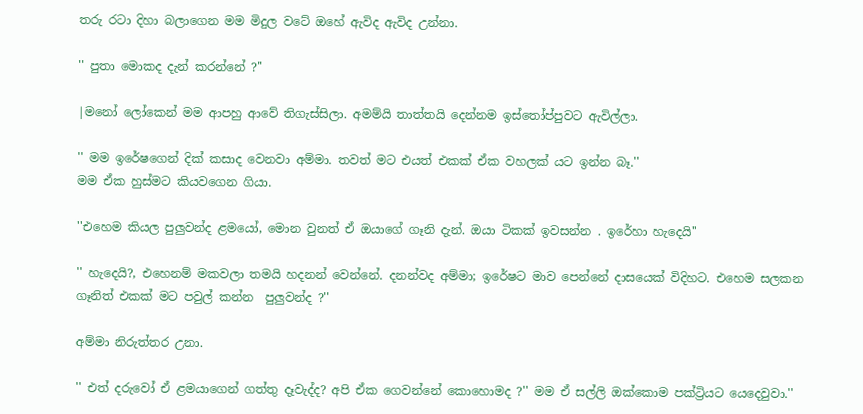තරු රටා දිහා බලාගෙන මම මිදුල වටේ ඔහේ ඇවිද ඇවිද උන්නා.

'' පුතා මොකද දැන් කරන්නේ ?''

|මනෝ ලෝකෙන් මම ආපහු ආවේ තිගැස්සිලා. අමම්යි තාත්තයි දෙන්නම ඉස්තෝප්පුවට ඇවිල්ලා.

'' මම ඉරේෂගෙන් දික් කසාද වෙනවා අම්මා. තවත් මට එයත් එකක් ඒක වහලක් යට ඉන්න බෑ.''
මම ඒක හුස්මට කියවගෙන ගියා.

''එහෙම කියල පුලුවන්ද ළමයෝ, මොන වුනත් ඒ ඔයාගේ ගෑනි දැන්. ඔයා ටිකක් ඉවසන්න . ඉරේහා හැදෙයි''

'' හැදෙයි?, එහෙනම් මකවලා තමයි හදනන් වෙන්නේ. දනන්වද අම්මා; ඉරේෂට මාව පෙන්නේ දාසයෙක් විදිහට. එහෙම සලකන ගෑනිත් එකක් මට පවුල් කන්න  පුලුවන්ද ?''

අම්මා නිරුත්තර උනා.

'' එත් දරුවෝ ඒ ළමයාගෙන් ගත්තු දෑවැද්ද? අපි ඒක ගෙවන්නේ කොහොමද ?'' මම ඒ සල්ලි ඔක්කොම පක්ට්‍රියට යෙදෙවුවා.''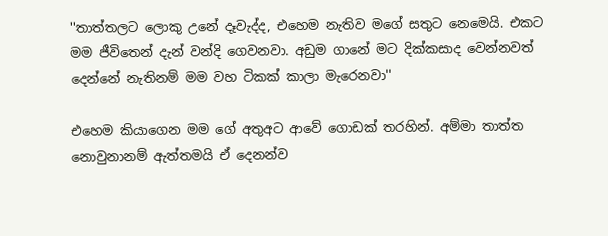''තාත්තලට ලොකු උනේ දෑවැද්ද, එහෙම නැතිව මගේ සතුට නෙමෙයි. එකට මම ජීවිතෙන් දැන් වන්දි ගෙවනවා. අඩුම ගානේ මට දික්කසාද වෙන්නවත් දෙන්නේ නැතිනම් මම වහ ටිකක් කාලා මැරෙනවා''

එහෙම කියාගෙන මම ගේ අතුඅට ආවේ ගොඩක් තරහින්. අම්මා තාත්ත නොවුනානම් ඇත්තමයි ඒ දෙනන්ව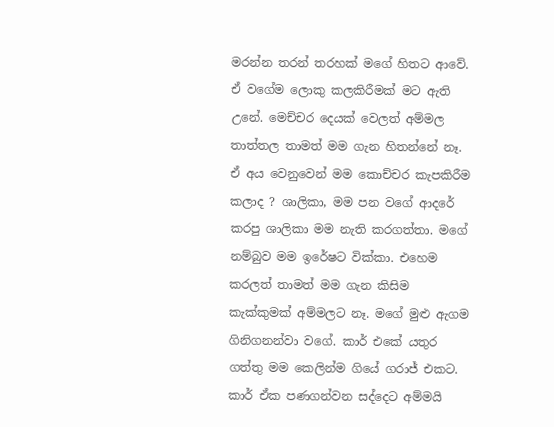මරන්න තරන් තරහක් මගේ හිතට ආවේ. ඒ වගේම ලොකු කලකිරීමක් මට ඇති උනේ. මෙච්චර දෙයක් වෙලත් අම්මල තාත්තල තාමත් මම ගැන හිතන්නේ නෑ. ඒ අය වෙනුවෙන් මම කොච්චර කැපකිරීම කලාද ? ශාලිකා, මම පන වගේ ආදරේ කරපු ශාලිකා මම නැති කරගත්තා. මගේ නම්බුව මම ඉරේෂට වික්කා. එහෙම කරලත් තාමත් මම ගැන කිසිම කැක්කුමක් අම්මලට නෑ. මගේ මුළු ඇගම ගිනිගනන්වා වගේ. කාර් එකේ යතුර ගත්තු මම කෙලින්ම ගියේ ගරාජ් එකට. කාර් ඒක පණගන්වන සද්දෙට අම්මයි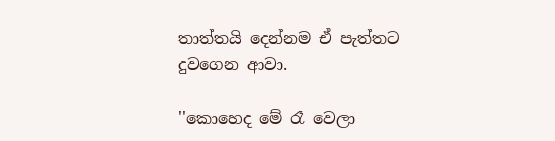තාත්තයි දෙන්නම ඒ පැත්තට දුවගෙන ආවා.

''කොහෙද මේ රෑ වෙලා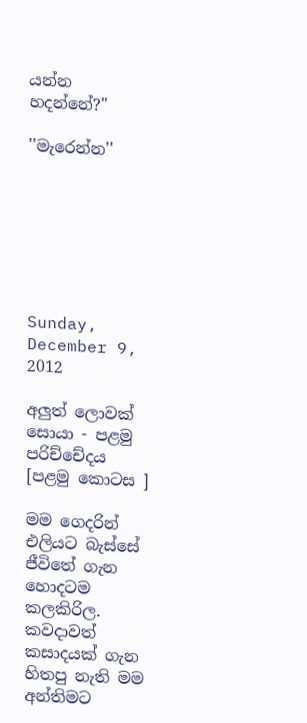යන්න  හදන්නේ?''

''මැරෙන්න''







Sunday, December 9, 2012

අලුත් ලොවක් සොයා - පළමු පරිච්චේදය [පළමු කොටස ]

මම ගෙදරින් එලියට බැස්සේ ජීවිතේ ගැන හොදටම කලකිරිල. කවදාවත් කසාදයක් ගැන හිතපු නැති මම අන්තිමට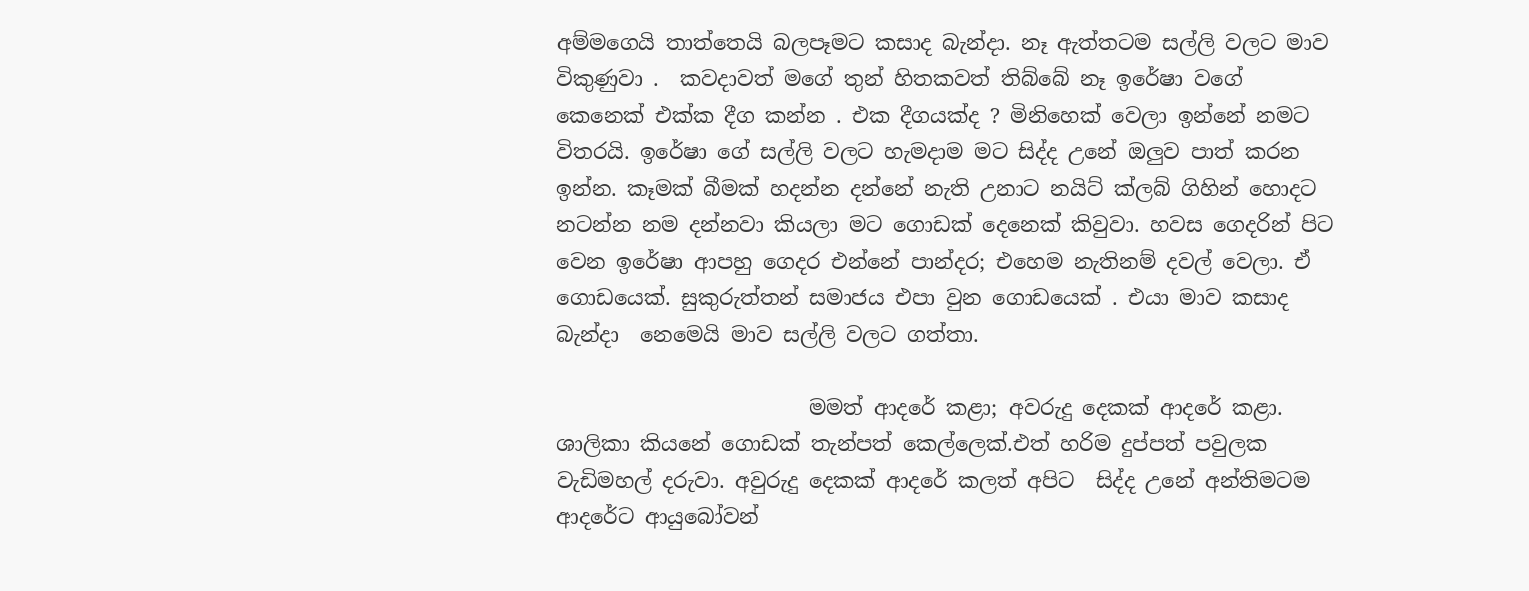අම්මගෙයි තාත්තෙයි බලපෑමට කසාද බැන්දා. නෑ ඇත්තටම සල්ලි වලට මාව විකුණුවා .  කවදාවත් මගේ තුන් හිතකවත් තිබ්බේ නෑ ඉරේෂා වගේ කෙනෙක් එක්ක දීග කන්න . එක දීගයක්ද ? මිනිහෙක් වෙලා ඉන්නේ නමට විතරයි. ඉරේෂා ගේ සල්ලි වලට හැමදාම මට සිද්ද උනේ ඔලුව පාත් කරන ඉන්න. කෑමක් බීමක්‌ හදන්න දන්නේ නැති උනාට නයිට් ක්ලබ් ගිහින් හොදට නටන්න නම දන්නවා කියලා මට ගොඩක් දෙනෙක් කිවුවා. හවස ගෙදරින් පිට වෙන ඉරේෂා ආපහු ගෙදර එන්නේ පාන්දර; එහෙම නැතිනම් දවල් වෙලා. ඒ ගොඩයෙක්. සුකුරුත්තන් සමාජය එපා වුන ගොඩයෙක් . එයා මාව කසාද බැන්දා  නෙමෙයි මාව සල්ලි වලට ගත්තා.

                        මමත් ආදරේ කළා; අවරුදු දෙකක් ආදරේ කළා. ශාලිකා කියනේ ගොඩක් තැන්පත් කෙල්ලෙක්.එත් හරිම දුප්පත් පවුලක වැඩිමහල් දරුවා. අවුරුදු දෙකක් ආදරේ කලත් අපිට  සිද්ද උනේ අන්තිමටම ආදරේට ආයුබෝවන්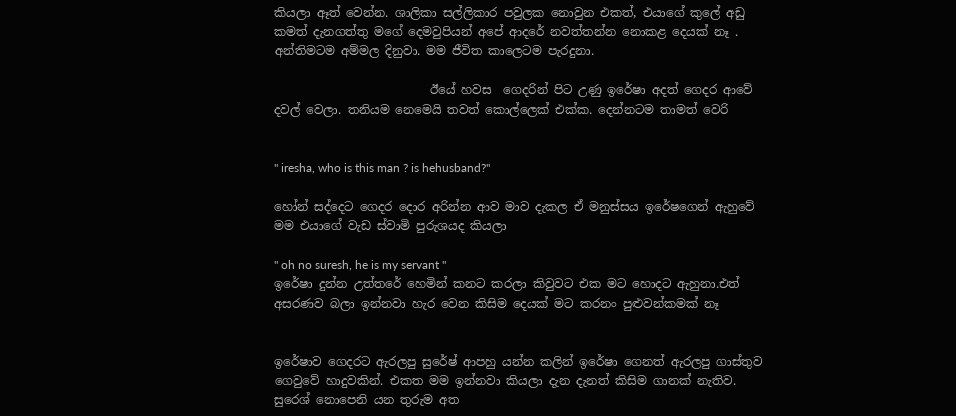කියලා ඈත් වෙන්න. ශාලිකා සල්ලිකාර පවුලක නොවුන එකත්, එයාගේ කුලේ අඩු කමත් දැනගත්තු මගේ දෙමවුපියන් අපේ ආදරේ නවත්තන්න නොකළ දෙයක් නෑ . අන්තිමටම අම්මල දිනුවා. මම ජීවිත කාලෙටම පැරදුනා.

                          ඊයේ හවස  ගෙදරින් පිට උණු ඉරේෂා අදත් ගෙදර ආවේ දවල් වෙලා. තනියම නෙමෙයි තවත් කොල්ලෙක් එක්ක. දෙන්නටම තාමත් වෙරි


'' iresha, who is this man ? is hehusband?''

හෝන් සද්දෙට ගෙදර දොර අරින්න ආව මාව දැකල ඒ මනුස්සය ඉරේෂගෙන් ඇහුවේ මම එයාගේ වැඩ ස්වාමි පුරුශයද කියලා

'' oh no suresh, he is my servant ''
ඉරේෂා දුන්න උත්තරේ හෙමින් කනට කරලා කිවුවට එක මට හොදට ඇහුනා.එත් අසරණව බලා ඉන්නවා හැර වෙන කිසිම දෙයක් මට කරනං පුළුවන්කමක් නෑ


ඉරේෂාව ගෙදරට ඇරලපු සුරේෂ් ආපහු යන්න කලින් ඉරේෂා ගෙනත් ඇරලපු ගාස්තුව ගෙවුවේ හාදුවකින්. එකත මම ඉන්නවා කියලා දැන දැනත් කිසිම ගානක් නැතිව. සුරෙශ් නොපෙනි යන තුරුම අත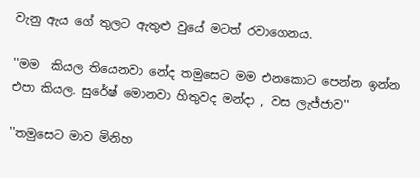වැනු ඇය ගේ තුලට ඇතුළු වුයේ මටත් රවාගෙනය.

''මම  කියල තියෙනවා නේද තමුසෙට මම එනකොට පෙන්න ඉන්න එපා කියල. සුරේෂ් මොනවා හිතුවද මන්දා , වස ලැජ්ජාව''

''තමුසෙට මාව මිනිහ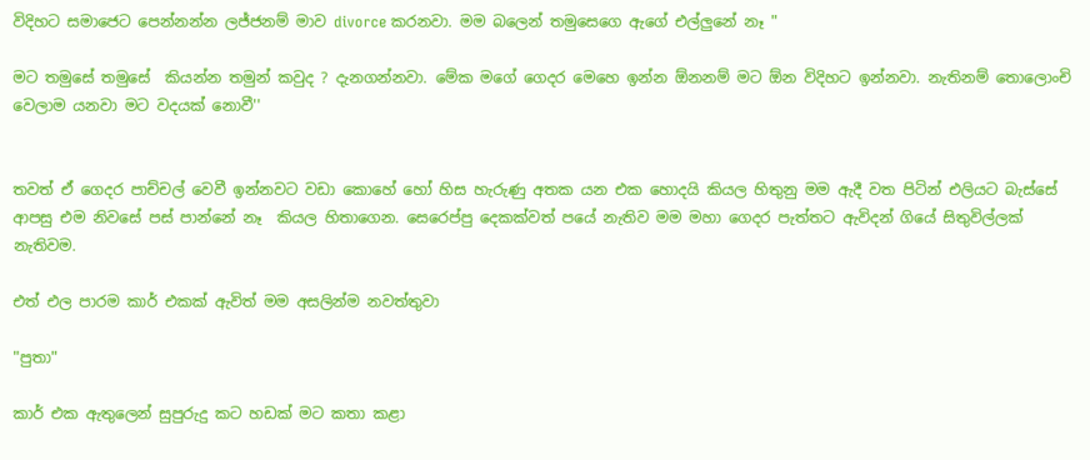විදිහට සමාජෙට පෙන්නන්න ලජ්ජනම් මාව divorce කරනවා. මම බලෙන් තමුසෙගෙ ඇගේ එල්ලුනේ නෑ ''

මට තමුසේ තමුසේ  කියන්න තමුන් කවුද ? දැනගන්නවා. මේක මගේ ගෙදර මෙහෙ ඉන්න ඕනනම් මට ඕන විදිහට ඉන්නවා. නැතිනම් තොලොංචි වෙලාම යනවා මට වදයක් නොවී''


තවත් ඒ ගෙදර පාච්චල් වෙවී ඉන්නවට වඩා කොහේ හෝ හිස හැරුණු අතක යන එක හොදයි කියල හිතුනු මම ඇදී වත පිටින් එලියට බැස්සේ ආපසු එම නිවසේ පස් පාන්නේ නෑ  කියල හිතාගෙන. සෙරෙප්පු දෙකක්වත් පයේ නැතිව මම මහා ගෙදර පැත්තට ඇවිදන් ගියේ සිතුවිල්ලක් නැතිවම.

එත් එල පාරම කාර් එකක් ඇවිත් මම අසලින්ම නවත්තුවා

''පුතා''

කාර් එක ඇතුලෙන් සුපුරුදු කට හඩක් මට කතා කළා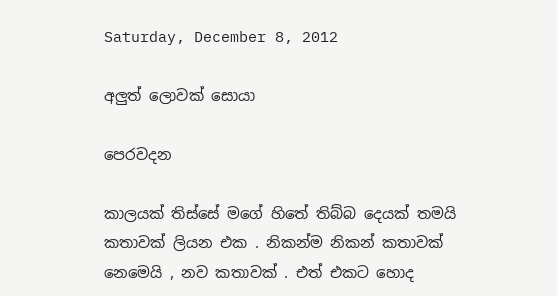Saturday, December 8, 2012

අලුත් ලොවක් සොයා

පෙරවදන

කාලයක් තිස්සේ මගේ හිතේ තිබ්බ දෙයක් තමයි කතාවක් ලියන එක . නිකන්ම නිකන් කතාවක් නෙමෙයි , නව කතාවක් . එත් එකට හොද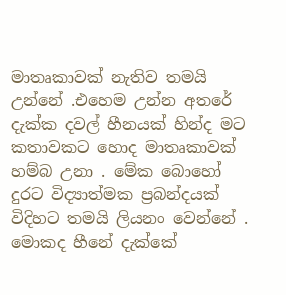මාතෘකාවක් නැතිව තමයි උන්නේ .එහෙම උන්න අතරේ දැක්ක දවල් හීනයක්‌ හින්ද මට කතාවකට හොද මාතෘකාවක් හම්බ උනා . මේක බොහෝ දුරට විද්‍යාත්මක ප්‍රබන්දයක් විදිහට තමයි ලියනං වෙන්නේ . මොකද හීනේ දැක්කේ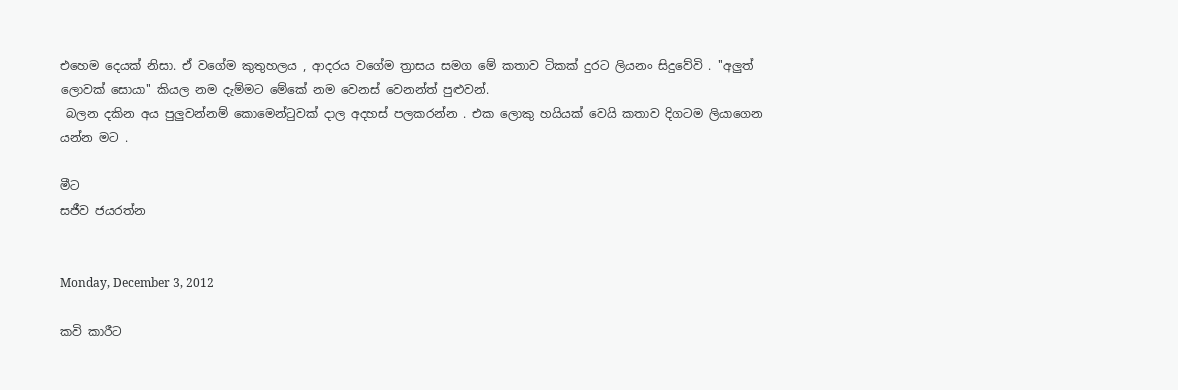එහෙම දෙයක් නිසා. ඒ වගේම කුතුහලය , ආදරය වගේම ත්‍රාසය සමග මේ කතාව ටිකක් දුරට ලියනං සිදුවේවි . ''අලුත් ලොවක් සොයා'' කියල නම දැම්මට මේකේ නම වෙනස් වෙනන්ත් පුළුවන්.
 බලන දකින අය පුලුවන්නම් කොමෙන්ටුවක් දාල අදහස් පලකරන්න . එක ලොකු හයියක් වෙයි කතාව දිගටම ලියාගෙන යන්න මට .

මීට
සජීව ජයරත්න


Monday, December 3, 2012

කවි කාරීට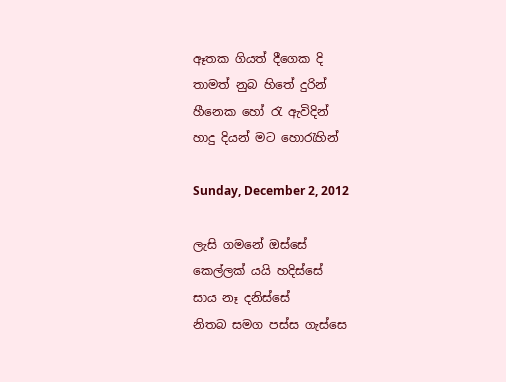ඈතක ගියත් දීගෙක දි
තාමත් නුබ හිතේ දුරින්
හීනෙක හෝ රැ ඇවිදින්
හාදු දියන් මට හොරැහින්

Sunday, December 2, 2012

ලැසි ගමනේ ඔස්සේ
කෙල්ලක් යයි හදිස්සේ
සාය නෑ දනිස්සේ
නිතබ සමග පස්ස ගැස්සෙ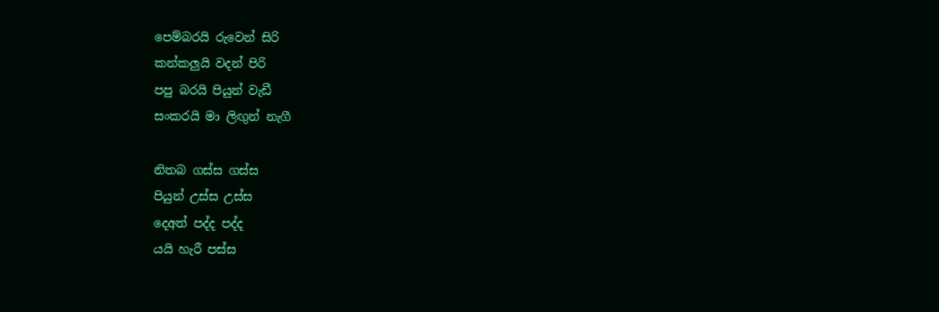පෙම්බරයි රුවෙන් සිරි
කන්කලුයි වදන් පිරි
පපු බරයි පියුන් වැඩී
සංකරයි මා ලිඟුන් නැගී

නිතබ ගස්ස ගස්ස
පියුන් උස්ස උස්ස
දෙඅත් පද්ද පද්ද
යයි හැරී පස්ස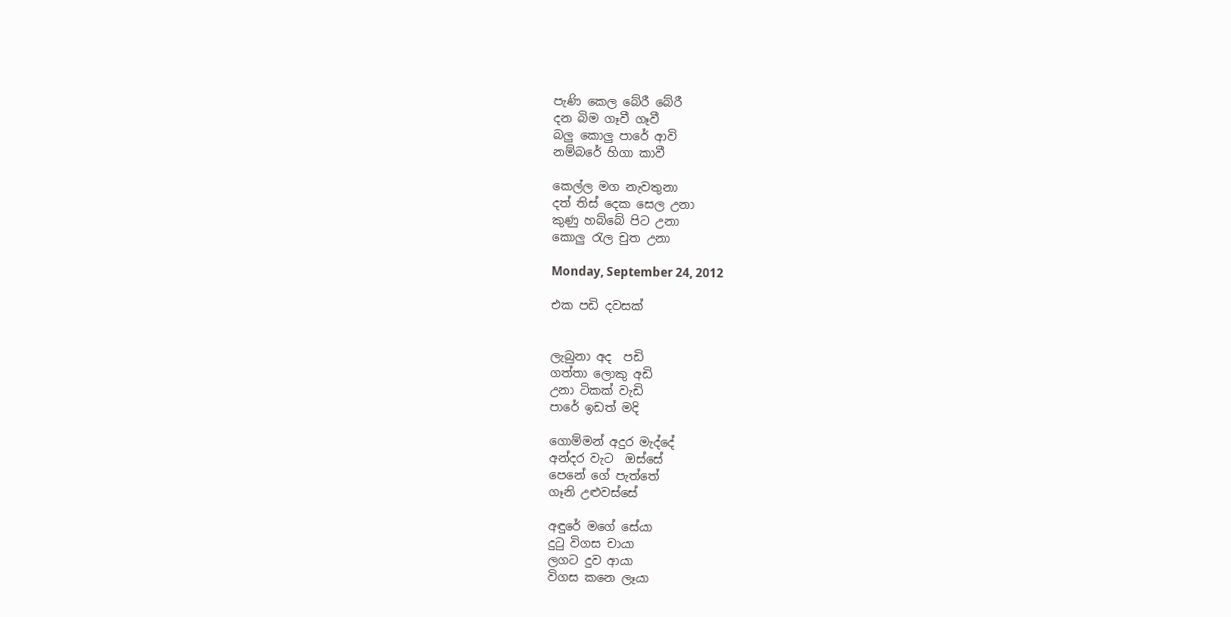පැණි කෙල බේරී බේරී
දන බිම ගෑවී ගෑවී
බලු කොලු පාරේ ආවි
නම්බරේ හිගා කාවී

කෙල්ල මග නැවතුනා
දත් තිස් දෙක සෙල උනා
කුණු හබ්බේ පිට උනා
කොලු රැල චුත උනා

Monday, September 24, 2012

එක පඩි දවසක්


ලැබුනා අද  පඩි
ගත්තා ලොකු අඩි
උනා ටිකක් වැඩි
පාරේ ඉඩත් මදි

ගොම්මන් අදුර මැද්දේ
අන්දර වැට  ඔස්සේ
පෙනේ ගේ පැත්තේ
ගෑනි උළුවස්සේ

අඳුරේ මගේ සේයා
දුටු විගස චායා
ලගට දුව ආයා
විගස කනෙ ලෑයා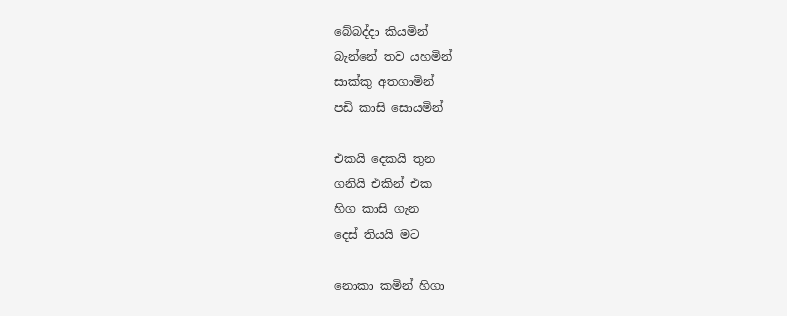බේබද්දා කියමින්
බැන්නේ තව යහමින්
සාක්කු අතගාමින්
පඩි කාසි සොයමින්

එකයි දෙකයි තුන
ගනියි එකින් එක
හිග කාසි ගැන
දෙස් තියයි මට

නොකා කමින් හිගා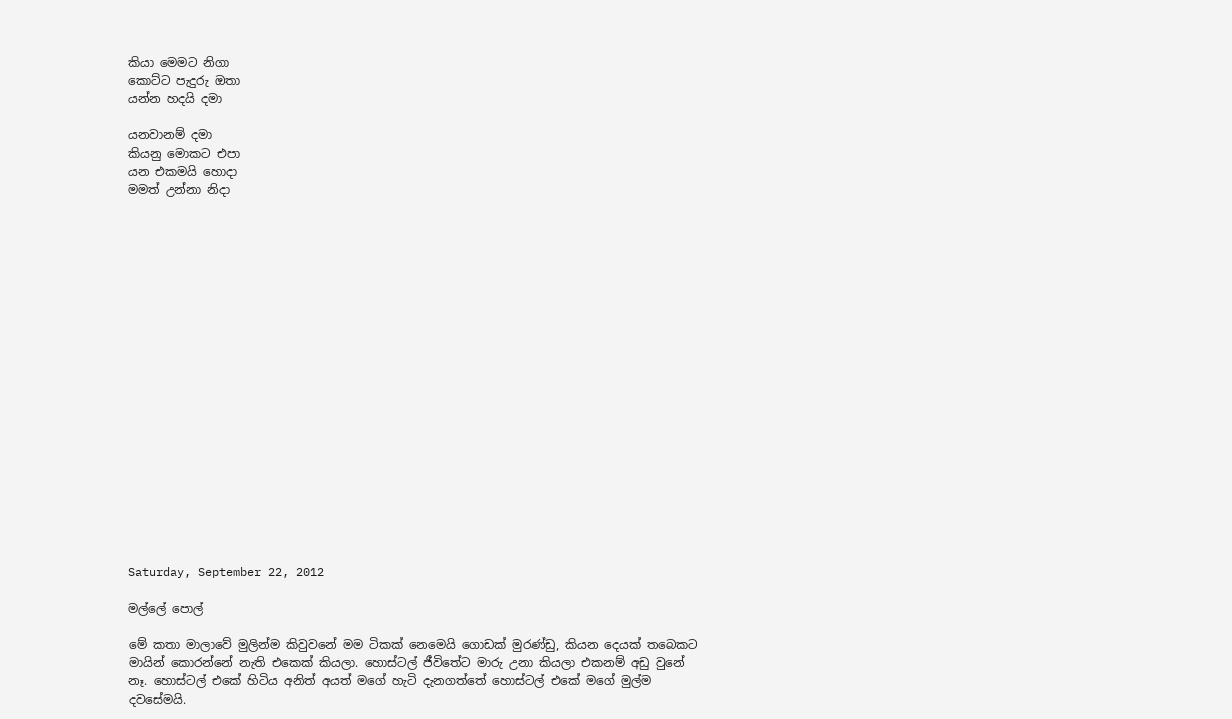කියා මෙමට නිගා
කොට්ට පැදුරු ඔතා
යන්න හදයි දමා

යනවානම් දමා
කියනු මොකට එපා
යන එකමයි හොදා
මමත් උන්නා නිදා




















Saturday, September 22, 2012

මල්ලේ පොල්

මේ කතා මාලාවේ මුලින්ම කිවුවනේ මම ටිකක් නෙමෙයි ගොඩක් මුරණ්ඩු, කියන දෙයක් තබෙකට මායින් කොරන්නේ නැති එකෙක් කියලා. හොස්ටල් ජීවිතේට මාරු උනා කියලා එකනම් අඩු වුනේ නෑ. හොස්ටල් එකේ හිටිය අනිත් අයත් මගේ හැටි දැනගත්තේ හොස්ටල් එකේ මගේ මුල්ම දවසේමයි.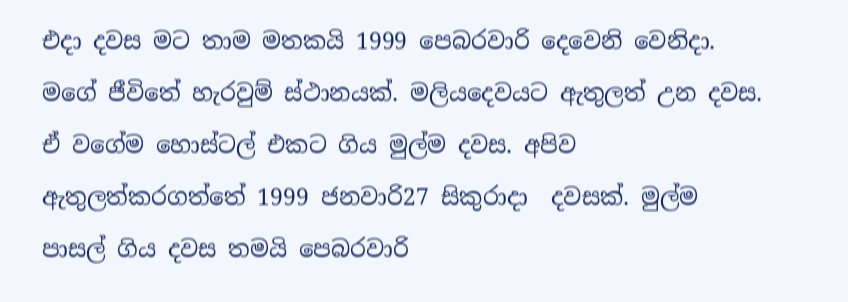එදා දවස මට තාම මතකයි 1999 පෙබරවාරි දෙවෙනි වෙනිදා. මගේ ජීවිතේ හැරවුම් ස්ථානයක්. මලියදෙවයට ඇතුලත් උන දවස. ඒ වගේම හොස්ටල් එකට ගිය මුල්ම දවස. අපිව ඇතුලත්කරගත්තේ 1999 ජනවාරි27 සිකුරාදා  දවසක්. මුල්ම පාසල් ගිය දවස තමයි පෙබරවාරි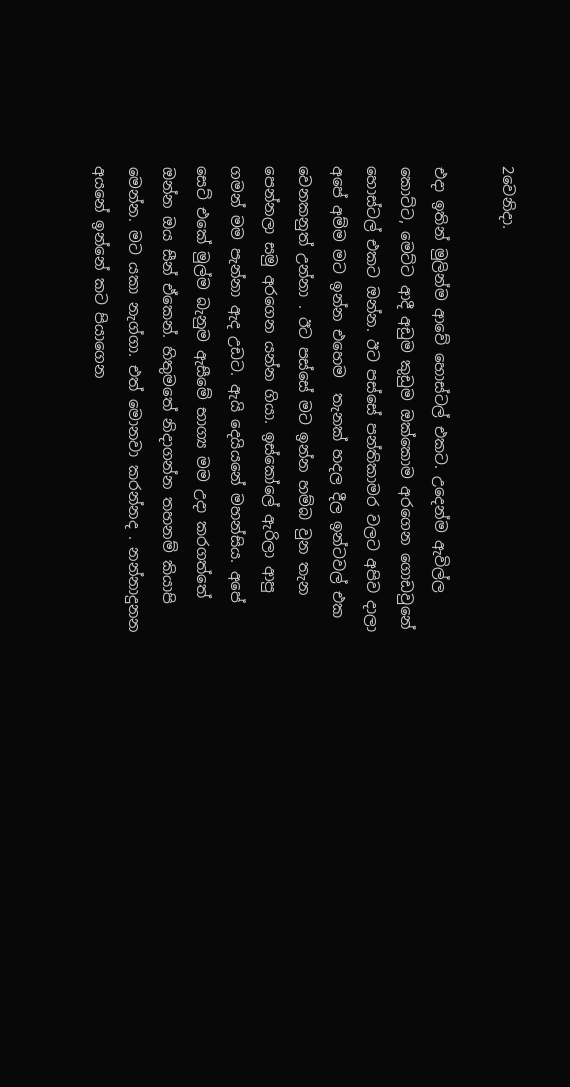2වෙනිදා.

එදා ඉතින් මුලින්ම ආවේ හොස්ටල් එකට. උදෙන්ම ඇවිල්ල කොට්ට, මෙට්ට ආදී අඩුම කුඩුම ඔක්කොම අරගෙන ගොඩවුනේ හොස්ටල් එකට ඔන්න. ඊට පස්සේ පන්තිකාමර වලට අපිව දාලා අපේ අම්ම මට ඉන්න එහෙම  තැනක් හදල දීල ඉන්ටවල් එක වෙනකනුත් උන්නා . ඊට පස්සේ මට ඉන්න හම්බ වුන තැන පෙන්නලා සමු අරගෙන යන්න ගියා. ඉස්කෝලේ ඇරිලා ආපු ගමන් මම පැන්නා ඇද උඩට. ඇයි දෙයියනේ මහන්සිය. අපේ සෙට් එකේ මුල්ම බැනුම ඇසීමේ භාග්‍ය මම උදා කරගත්තේ ඔන්න ඔය සීන් ඒකෙන්. හිතුමතේ නිදාගන්න තහනම් කියාපි මෙන්න. මට යකා නැග්ගා. එත් මොනවා කරන්නද . නන්නාදුනන අයනේ ඉන්නේ කට පියාගෙන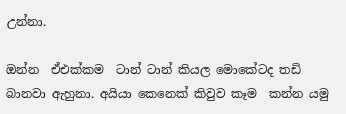උන්නා.

ඔන්න  ඒඑක්කම  ටාන් ටාන් කියල මොකේටද තඩි බානවා ඇහුනා. අයියා කෙනෙක් කිවුව කෑම  කන්න යමු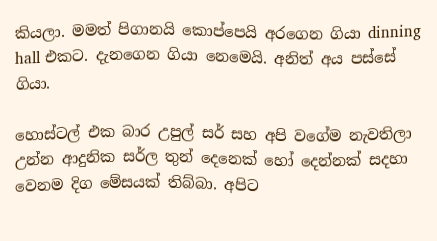කියලා. මමත් පිගානයි කොප්පෙයි අරගෙන ගියා dinning hall එකට. දැනගෙන ගියා නෙමෙයි. අනිත් අය පස්සේ ගියා.

හොස්ටල් එක බාර උපුල් සර් සහ අපි වගේම නැවතිලා උන්න ආදුනික සර්ල තුන් දෙනෙක් හෝ දෙන්නක් සදහා වෙනම දිග මේසයක් තිබ්බා. අපිට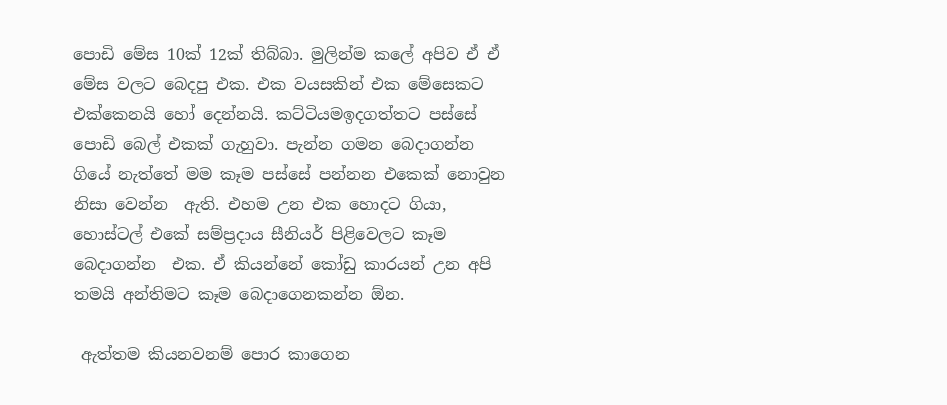පොඩි මේස 10ක් 12ක් තිබ්බා. මුලින්ම කලේ අපිව ඒ ඒ මේස වලට බෙදපු එක. එක වයසකින් එක මේසෙකට එක්කෙනයි හෝ දෙන්නයි. කට්ටියමඉදගත්තට පස්සේ පොඩි බෙල් එකක් ගැහුවා. පැන්න ගමන බෙදාගන්න ගියේ නැත්තේ මම කෑම පස්සේ පන්නන එකෙක් නොවුන නිසා වෙන්න  ඇති. එහම උන එක හොදට ගියා, හොස්ටල් එකේ සම්ප්‍රදාය සීනියර් පිළිවෙලට කෑම
බෙදාගන්න  එක. ඒ කියන්නේ කෝඩු කාරයන් උන අපි තමයි අන්තිමට කෑම බෙදාගෙනකන්න ඕන.

 ඇත්තම කියනවනම් පොර කාගෙන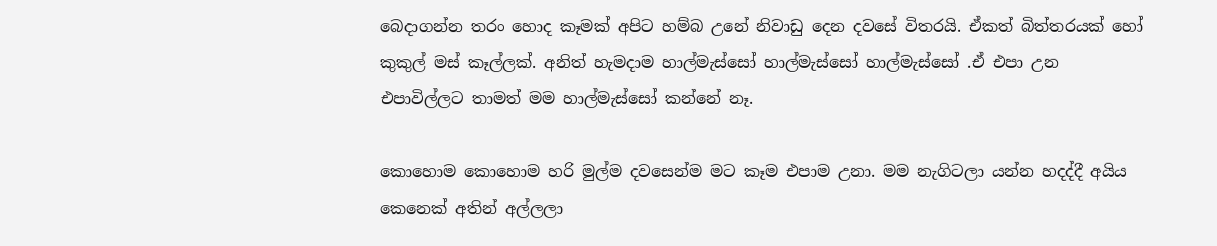බෙදාගන්න තරං හොද කෑමක් අපිට හම්බ උනේ නිවාඩු දෙන දවසේ විතරයි. ඒකත් බිත්තරයක් හෝ කුකුල් මස් කෑල්ලක්. අනිත් හැමදාම හාල්මැස්සෝ හාල්මැස්සෝ හාල්මැස්සෝ .ඒ එපා උන එපාවිල්ලට තාමත් මම හාල්මැස්සෝ කන්නේ නෑ.

කොහොම කොහොම හරි මුල්ම දවසෙන්ම මට කෑම එපාම උනා. මම නැගිටලා යන්න හදද්දී අයිය කෙනෙක් අතින් අල්ලලා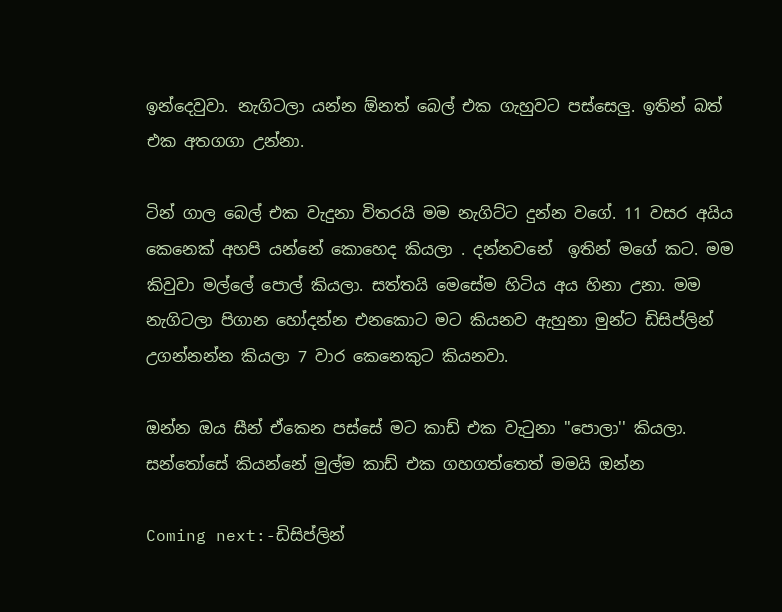ඉන්දෙවුවා. නැගිටලා යන්න ඕනත් බෙල් එක ගැහුවට පස්සෙලු. ඉතින් බත් එක අතගගා උන්නා.

ටින් ගාල බෙල් එක වැදුනා විතරයි මම නැගිට්ට දුන්න වගේ. 11 වසර අයිය කෙනෙක් අහපි යන්නේ කොහෙද කියලා . දන්නවනේ  ඉතින් මගේ කට. මම කිවුවා මල්ලේ පොල් කියලා. සත්තයි මෙසේම හිටිය අය හිනා උනා. මම නැගිටලා පිගාන හෝදන්න එනකොට මට කියනව ඇහුනා මුන්ට ඩිසිප්ලින් උගන්නන්න කියලා 7 වාර කෙනෙකුට කියනවා.

ඔන්න ඔය සීන් ඒකෙන පස්සේ මට කාඩ් එක වැටුනා ''පොලා'' කියලා. සන්තෝසේ කියන්නේ මුල්ම කාඩ් එක ගහගත්තෙත් මමයි ඔන්න

Coming next:-ඩිසිප්ලින්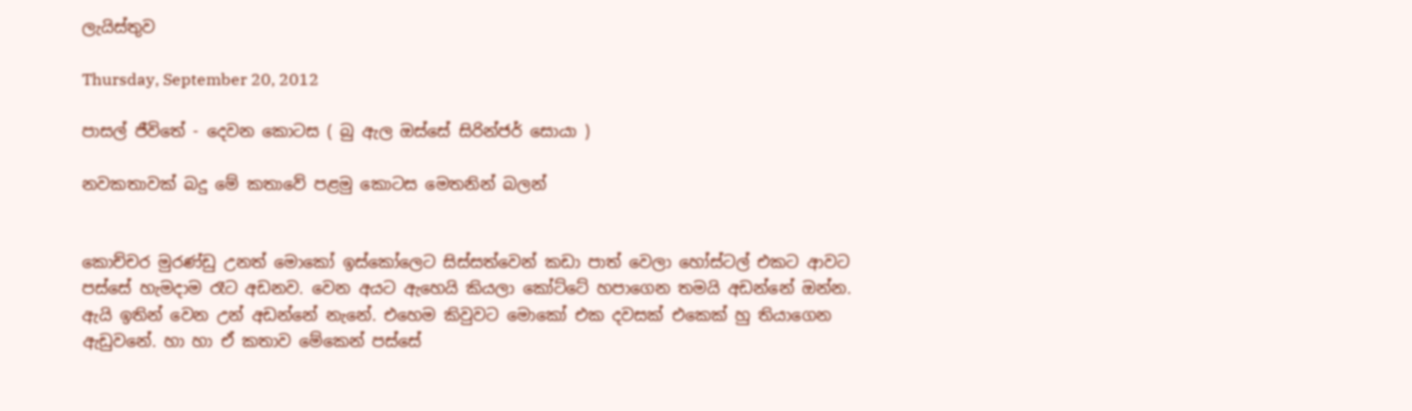ලැයිස්තුව

Thursday, September 20, 2012

පාසල් ජීවිතේ - දෙවන කොටස ( බු ඇල ඔස්සේ සිරින්ජර් සොයා )

නවකතාවක් බදු මේ කතාවේ පළමු කොටස මෙතනින් බලන්


කොච්චර මුරණ්ඩු උනත් මොකෝ ඉස්කෝලෙට සිස්සත්වෙන් කඩා පාත් වෙලා හෝස්ටල් එකට ආවට පස්සේ හැමදාම රෑට අඩනව. වෙන අයට ඇහෙයි කියලා කෝට්ටේ හපාගෙන තමයි අඩන්නේ ඔන්න. ඇයි ඉතින් වෙන උන් අඩන්නේ නැනේ. එහෙම කිවුවට මොකෝ එක දවසක් එකෙක් හු තියාගෙන ඇඩුවනේ. හා හා ඒ කතාව මේකෙන් පස්සේ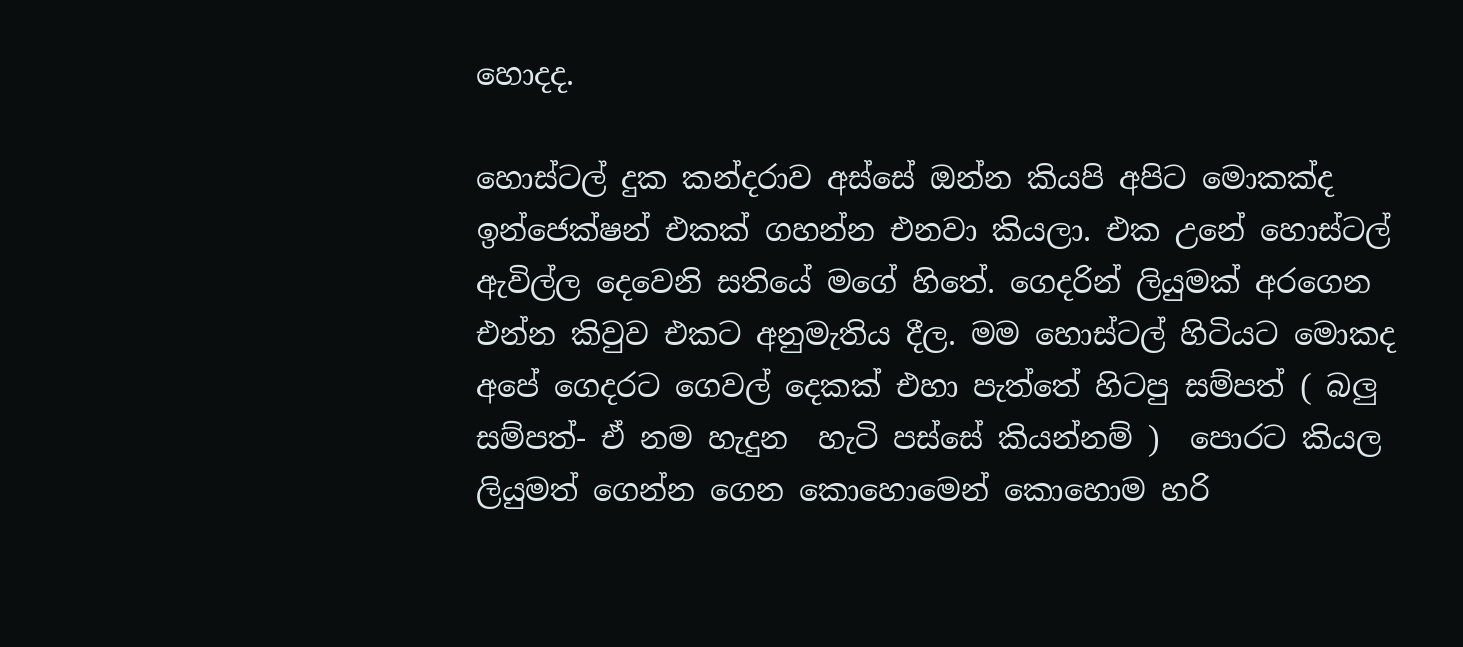හොදද.

හොස්ටල් දුක කන්දරාව අස්සේ ඔන්න කියපි අපිට මොකක්ද ඉන්ජෙක්ෂන් එකක් ගහන්න එනවා කියලා. එක උනේ හොස්ටල් ඇවිල්ල දෙවෙනි සතියේ මගේ හිතේ. ගෙදරින් ලියුමක් අරගෙන එන්න කිවුව එකට අනුමැතිය දීල. මම හොස්ටල් හිටියට මොකද අපේ ගෙදරට ගෙවල් දෙකක් එහා පැත්තේ හිටපු සම්පත් ( බලු සම්පත්- ඒ නම හැදුන  හැටි පස්සේ කියන්නම් )  පොරට කියල ලියුමත් ගෙන්න ගෙන කොහොමෙන් කොහොම හරි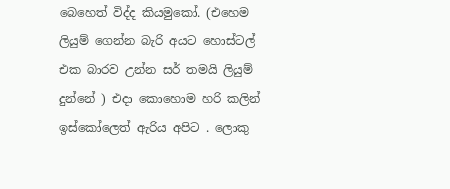බෙහෙත් විද්ද කියමුකෝ. (එහෙම ලියුම් ගෙන්න බැරි අයට හොස්ටල් එක බාරව උන්න සර් තමයි ලියුම් දුන්නේ ) එදා කොහොම හරි කලින් ඉස්කෝලෙත් ඇරිය අපිට . ලොකු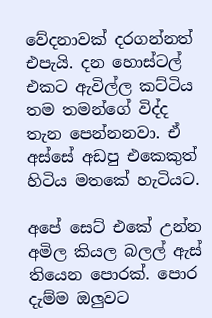වේදනාවක් දරගන්නත් එපැයි. දන හොස්ටල් එකට ඇවිල්ල කට්ටිය තම තමන්ගේ විද්ද තැන පෙන්නනවා. ඒ අස්සේ අඩපු එකෙකුත් හිටිය මතකේ හැටියට.

අපේ සෙට් එකේ උන්න අමිල කියල බලල් ඇස් තියෙන පොරක්. පොර දැම්ම ඔලුවට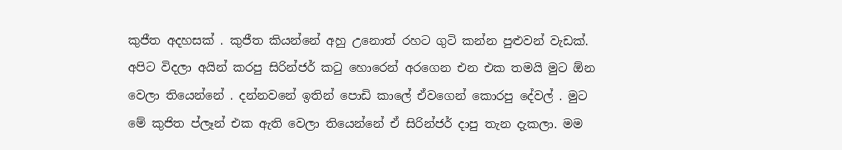කුජීත අදහසක් . කුජීත කියන්නේ අහු උනොත් රහට ගුටි කන්න පුළුවන් වැඩක්. අපිට විදලා අයින් කරපු සිරින්ජර් කටු හොරෙන් අරගෙන එන එක තමයි මුට ඕන වෙලා තියෙන්නේ . දන්නවනේ ඉතින් පොඩි කාලේ ඒවගෙන් කොරපු දේවල් . මුට මේ කුජිත ප්ලෑන් එක ඇති වෙලා තියෙන්නේ ඒ සිරින්ජර් දාපු තැන දැකලා. මම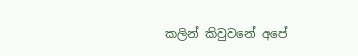කලින් කිවුවනේ අපේ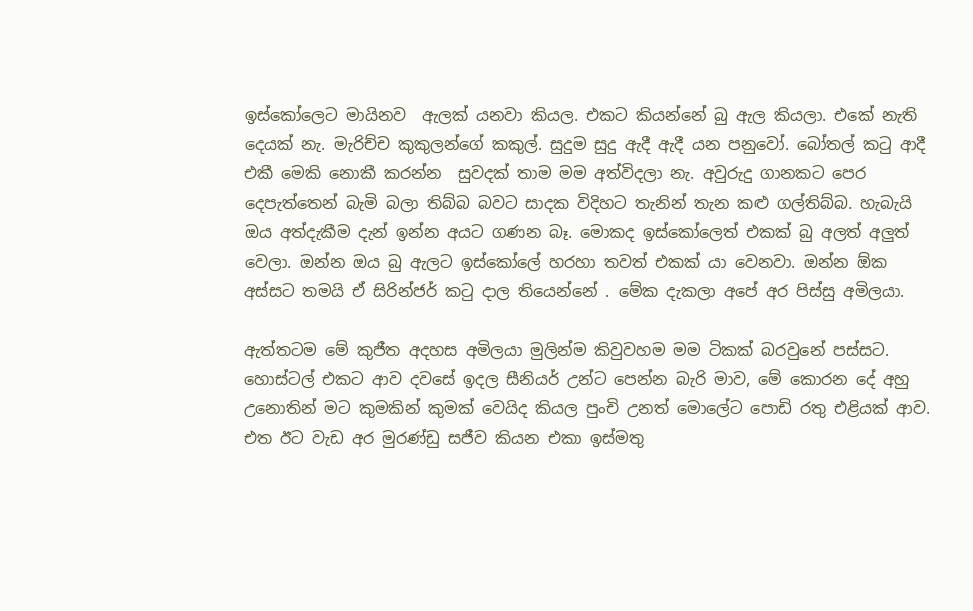ඉස්කෝලෙට මායිනව  ඇලක් යනවා කියල. එකට කියන්නේ බු ඇල කියලා. එකේ නැති දෙයක් නැ. මැරිච්ච කුකුලන්ගේ කකුල්. සුදුම සුදු ඇදී ඇදී යන පනුවෝ. බෝතල් කටු ආදී එකී මෙකි නොකී කරන්න  සුවදක් තාම මම අත්විදලා නැ. අවුරුදු ගානකට පෙර දෙපැත්තෙන් බැමි බලා තිබ්බ බවට සාදක විදිහට තැනින් තැන කළු ගල්තිබ්බ. හැබැයි ඔය අත්දැකීම දැන් ඉන්න අයට ගණන බෑ. මොකද ඉස්කෝලෙත් එකක් බු අලත් අලුත් වෙලා. ඔන්න ඔය බු ඇලට ඉස්කෝලේ හරහා තවත් එකක් යා වෙනවා. ඔන්න ඕක අස්සට තමයි ඒ සිරින්ජර් කටු දාල තියෙන්නේ . මේක දැකලා අපේ අර පිස්සු අමිලයා.

ඇත්තටම මේ කුජීත අදහස අමිලයා මුලින්ම කිවුවහම මම ටිකක් බරවුනේ පස්සට. හොස්ටල් එකට ආව දවසේ ඉදල සීනියර් උන්ට පෙන්න බැරි මාව, මේ කොරන දේ අහු උනොතින් මට කුමකින් කුමක් වෙයිද කියල පුංචි උනත් මොලේට පොඩි රතු එළියක්‌ ආව. එත ඊට වැඩ අර මුරණ්ඩු සජීව කියන එකා ඉස්මතු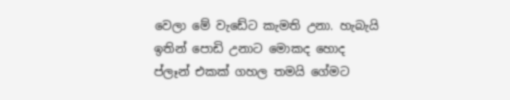වෙලා මේ වැඩේට කැමති උනා. හැබැයි ඉතින් පොඩි උනාට මොකද හොද ප්ලෑන් එකක් ගහල තමයි ගේමට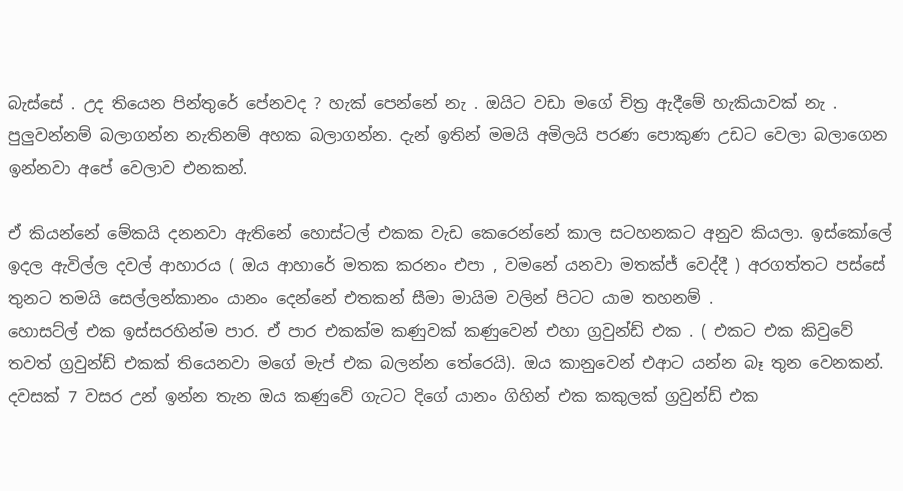බැස්සේ . උද තියෙන පින්තුරේ පේනවද ? හැක් පෙන්නේ නැ . ඔයිට වඩා මගේ චිත්‍ර ඇදීමේ හැකියාවක් නැ . පුලුවන්නම් බලාගන්න නැතිනම් අහක බලාගන්න. දැන් ඉතින් මමයි අමිලයි පරණ පොකුණ උඩට වෙලා බලාගෙන ඉන්නවා අපේ වෙලාව එනකන්.

ඒ කියන්නේ මේකයි දනනවා ඇතිනේ හොස්ටල් එකක වැඩ කෙරෙන්නේ කාල සටහනකට අනුව කියලා. ඉස්කෝලේ ඉදල ඇවිල්ල දවල් ආහාරය ( ඔය ආහාරේ මතක කරනං එපා , වමනේ යනවා මතක්ජ් වෙද්දී ) අරගත්තට පස්සේ තුනට තමයි සෙල්ලන්කානං යානං දෙන්නේ එතකන් සීමා මායිම වලින් පිටට යාම තහනම් .
හොසට්ල් එක ඉස්සරහින්ම පාර. ඒ පාර එකක්ම කණුවක් කණුවෙන් එහා ග්‍රවුන්ඩ් එක . ( එකට එක කිවුවේ තවත් ග්‍රවුන්ඩ් එකක් තියෙනවා මගේ මැප් එක බලන්න තේරෙයි). ඔය කානුවෙන් එආට යන්න බෑ තුන වෙනකන්. දවසක් 7 වසර උන් ඉන්න තැන ඔය කණුවේ ගැටට දිගේ යානං ගිහින් එක කකුලක් ග්‍රවුන්ඩ් එක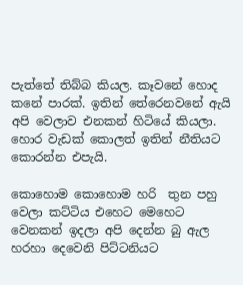පැත්තේ තිබ්බ කියල. කෑවනේ හොද කනේ පාරක්. ඉතින් තේරෙනවනේ ඇයි අපි වෙලාව එනකන් හිටියේ කියලා. හොර වැඩක් කොලත් ඉතින් නීතියට කොරන්න එපැයි.

කොහොම කොහොම හරි  තුන පහු වෙලා කට්ටිය එහෙට මෙහෙට වෙනකන් ඉදලා අපි දෙන්න බු ඇල හරහා දෙවෙනි පිට්ටනියට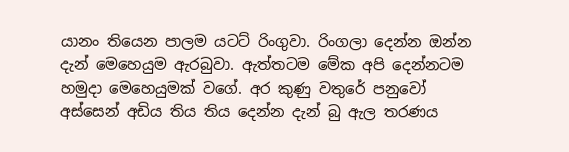යානං තියෙන පාලම යටට් රිංගුවා. රිංගලා දෙන්න ඔන්න දැන් මෙහෙයුම ඇරබුවා. ඇත්තටම මේක අපි දෙන්නටම හමුදා මෙහෙයුමක් වගේ. අර කුණු වතුරේ පනුවෝ අස්සෙන් අඩිය තිය තිය දෙන්න දැන් බු ඇල තරණය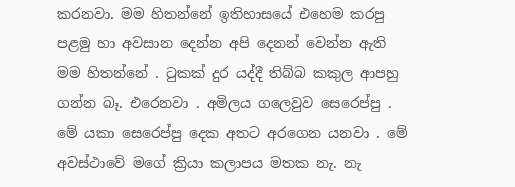කරනවා. මම හිතන්නේ ඉතිහාසයේ එහෙම කරපු පළමු හා අවසාන දෙන්න අපි දෙනන් වෙන්න ඇති මම හිතන්නේ . ටුකක්‌ දුර යද්දී තිබ්බ කකුල ආපහු ගන්න බෑ. එරෙනවා . අමිලය ගලෙවුව සෙරෙප්පු . මේ යකා සෙරෙප්පු දෙක අතට අරගෙන යනවා . මේ අවස්ථාවේ මගේ ක්‍රියා කලාපය මතක නැ. නැ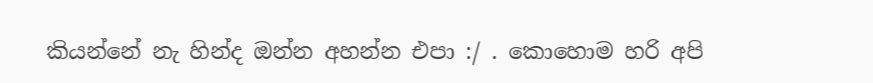කියන්නේ නැ හින්ද ඔන්න අහන්න එපා :/ . කොහොම හරි අපි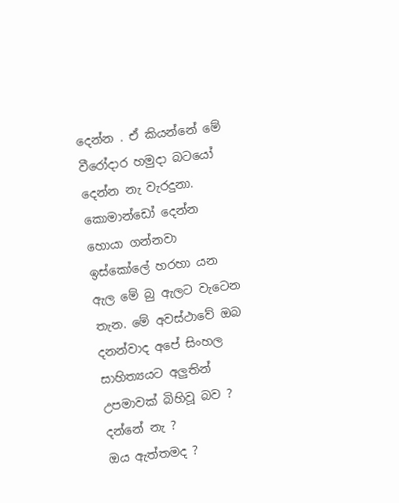දෙන්න . ඒ කියන්නේ මේ වීරෝදාර හමුදා බටයෝ දෙන්න නැ වැරදුනා. කොමාන්ඩෝ දෙන්න හොයා ගන්නවා ඉස්කෝලේ හරහා යන ඇල මේ බු ඇලට වැටෙන තැන. මේ අවස්ථාවේ ඔබ දනන්වාද අපේ සිංහල සාහිත්‍යයට අලුතින් උපමාවක්‌ බිහිවූ බව ?
දන්නේ නැ ?
ඔය ඇත්තමද ?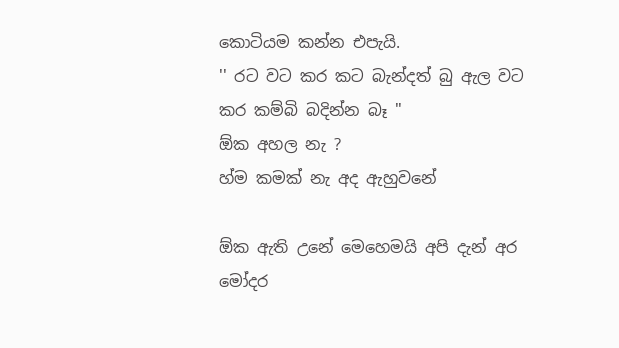කොටියම කන්න එපැයි.
'' රට වට කර කට බැන්දත් බු ඇල වට කර කම්බි බදින්න බෑ ''
ඕක අහල නැ ?
හ්ම කමක් නැ අද ඇහුවනේ

ඕක ඇති උනේ මෙහෙමයි අපි දැන් අර මෝදර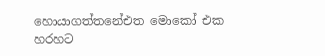හොයාගත්තනේඑත මොකෝ එක හරහට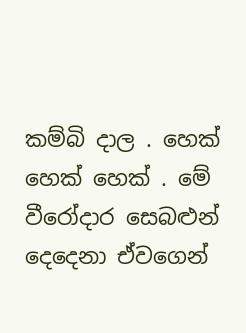කම්බි දාල . හෙක් හෙක් හෙක් . මේ වීරෝදාර සෙබළුන් දෙදෙනා ඒවගෙන්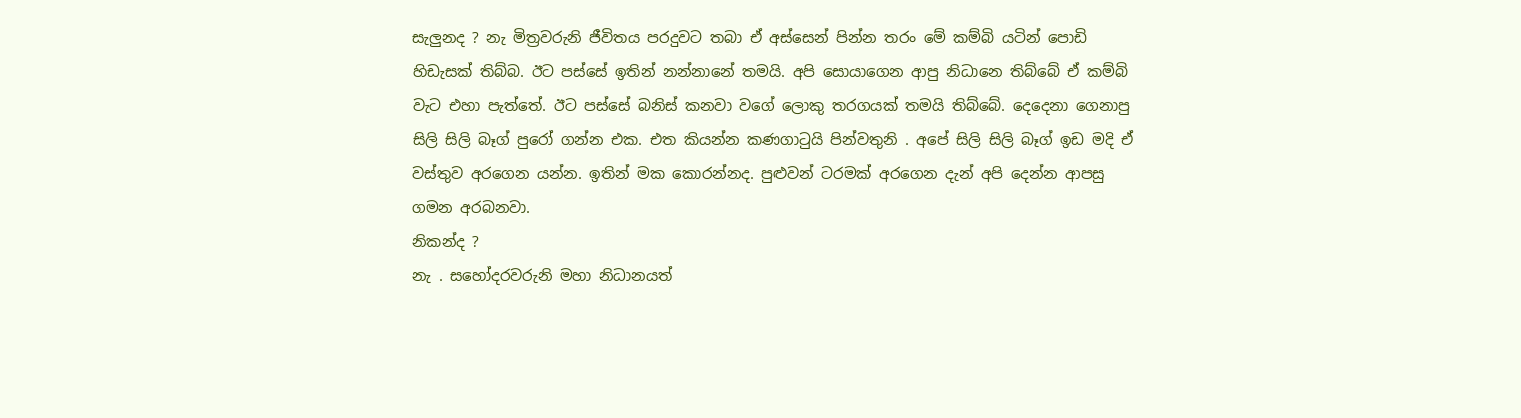සැලුනද ? නැ මිත්‍රවරුනි ජීවිතය පරදුවට තබා ඒ අස්සෙන් පින්න තරං මේ කම්බි යටින් පොඩි හිඩැසක් තිබ්බ. ඊට පස්සේ ඉතින් නන්නානේ තමයි. අපි සොයාගෙන ආපු නිධානෙ තිබ්බේ ඒ කම්බි වැට එහා පැත්තේ. ඊට පස්සේ බනිස් කනවා වගේ ලොකු තරගයක් තමයි තිබ්බේ. දෙදෙනා ගෙනාපු සිලි සිලි බෑග් පුරෝ ගන්න එක. එත කියන්න කණගාටුයි පින්වතුනි . අපේ සිලි සිලි බෑග් ඉඩ මදි ඒ වස්තුව අරගෙන යන්න. ඉතින් මක කොරන්නද. පුළුවන් ටරමක් අරගෙන දැන් අපි දෙන්න ආපසු ගමන අරබනවා.
නිකන්ද ?
නැ . සහෝදරවරුනි මහා නිධානයත්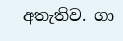අතැතිව. ගා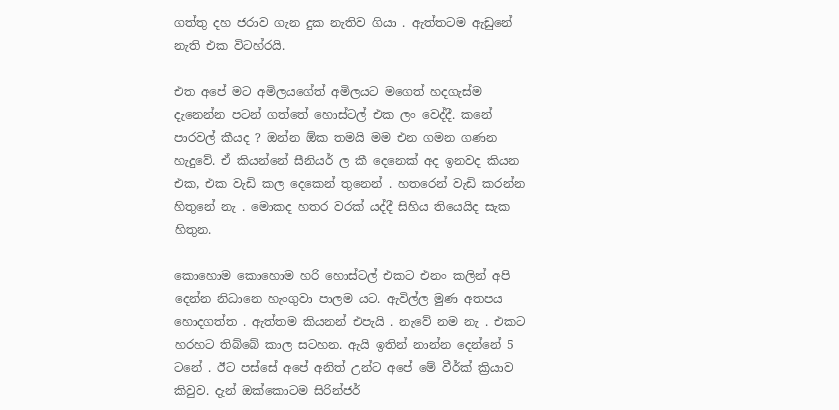ගත්තු දහ ජරාව ගැන දුක නැතිව ගියා . ඇත්තටම ඇඩුනේ නැති එක විටහ්රයි.

එත අපේ මට අමිලයගේත් අමිලයට මගෙත් හදගැස්ම දැනෙන්න පටන් ගත්තේ හොස්ටල් එක ලං වෙද්දී. කනේ පාරවල් කීයද ? ඔන්න ඕක තමයි මම එන ගමන ගණන හැදුවේ. ඒ කියන්නේ සීනියර් ල කී දෙනෙක් අද ඉනවද කියන එක, එක වැඩි කල දෙකෙන් තුනෙන් . හතරෙන් වැඩි කරන්න හිතුනේ නැ . මොකද හතර වරක් යද්දී සිහිය තියෙයිද සැක හිතුන.

කොහොම කොහොම හරි හොස්ටල් එකට එනං කලින් අපි දෙන්න නිධානෙ හැංගුවා පාලම යට. ඇවිල්ල මුණ අතපය හොදගත්ත . ඇත්තම කියනන් එපැයි . නැවේ නම නැ . එකට හරහට තිබ්බේ කාල සටහන. ඇයි ඉතින් නාන්න දෙන්නේ 5 ටනේ . ඊට පස්සේ අපේ අනිත් උන්ට අපේ මේ වීර්ක්‌ ක්‍රියාව කිවුව. දැන් ඔක්කොටම සිරින්ජර්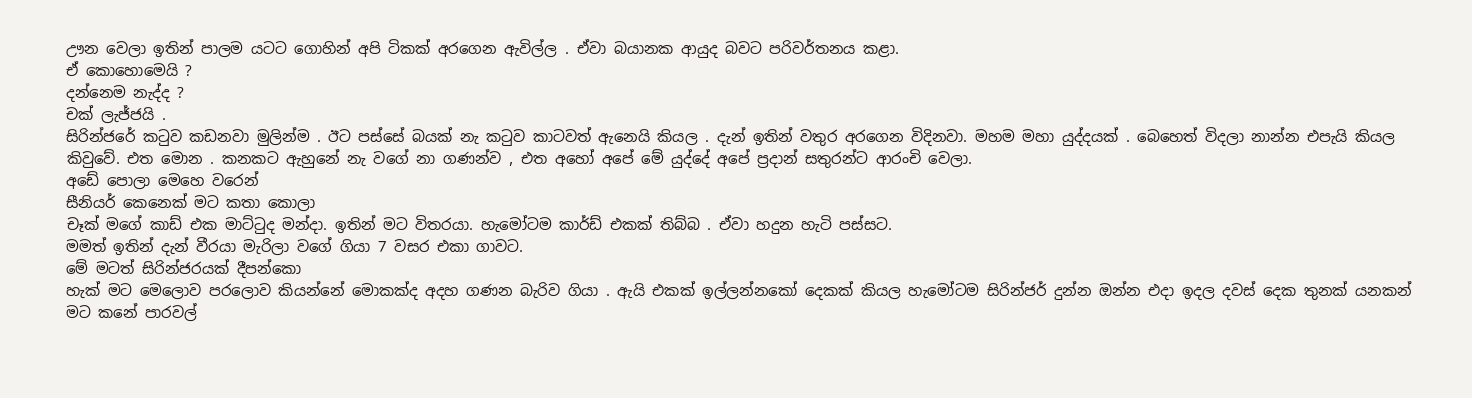ඌන වෙලා ඉතින් පාලම යටට ගොහින් අපි ටිකක් අරගෙන ඇවිල්ල . ඒවා බයානක ආයුද බවට පරිවර්තනය කළා.
ඒ කොහොමෙයි ?
දන්නෙම නැද්ද ?
චක්‍ ලැජ්ජයි .
සිරින්ජරේ කටුව කඩනවා මුලින්ම . ඊට පස්සේ බයක් නැ කටුව කාටවත් ඇනෙයි කියල . දැන් ඉතින් වතුර අරගෙන විදිනවා. මහම මහා යුද්දයක් . බෙහෙත් විදලා නාන්න එපැයි කියල කිවුවේ. එත මොන . කනකට ඇහුනේ නැ වගේ නා ගණන්ව , එත අහෝ අපේ මේ යුද්දේ අපේ ප්‍රදාන් සතුරන්ට ආරංචි වෙලා.
අඩේ පොලා මෙහෙ වරෙන්
සීනියර් කෙනෙක් මට කතා කොලා
චෑක් මගේ කාඩ් එක මාට්ටුද මන්දා. ඉතින් මට විතරයා. හැමෝටම කාර්ඩ් එකක් තිබ්බ . ඒවා හදුන හැටි පස්සට.
මමත් ඉතින් දැන් වීරයා මැරිලා වගේ ගියා 7 වසර එකා ගාවට.
මේ මටත් සිරින්ජරයක් දීපන්කො
හැක් මට මෙලොව පරලොව කියන්නේ මොකක්ද අදහ ගණන බැරිව ගියා . ඇයි එකක් ඉල්ලන්නකෝ දෙකක් කියල හැමෝටම සිරින්ජර් දුන්න ඔන්න එදා ඉදල දවස් දෙක තුනක් යනකන් මට කනේ පාරවල්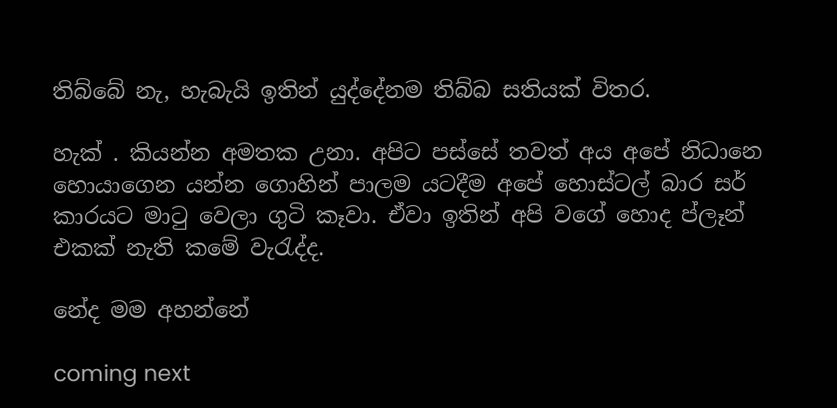තිබ්බේ නැ, හැබැයි ඉතින් යුද්දේනම තිබ්බ සතියක් විතර.

හැක් . කියන්න අමතක උනා. අපිට පස්සේ තවත් අය අපේ නිධානෙ හොයාගෙන යන්න ගොහින් පාලම යටදීම අපේ හොස්ටල් බාර සර් කාරයට මාටු වෙලා ගුටි කෑවා. ඒවා ඉතින් අපි වගේ හොද ප්ලෑන් එකක් නැති කමේ වැරැද්ද.

නේද මම අහන්නේ

coming next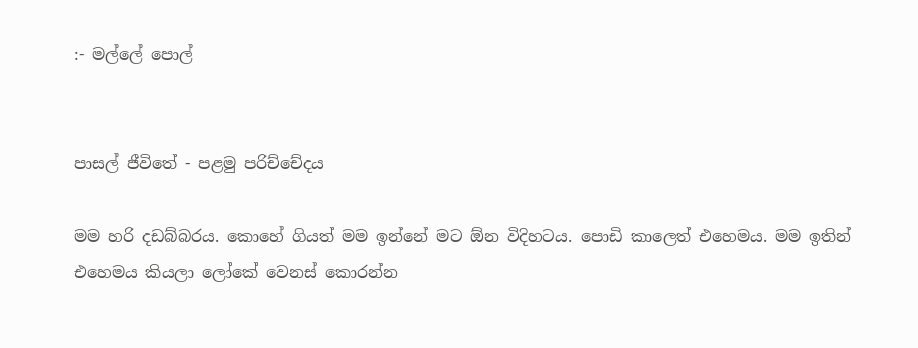:- මල්ලේ පොල්


පාසල් ජීවිතේ - පළමු පරිච්චේදය

මම හරි දඩබ්බරය. කොහේ ගියත් මම ඉන්නේ මට ඕන විදිහටය. පොඩි කාලෙත් එහෙමය. මම ඉතින් එහෙමය කියලා ලෝකේ වෙනස් කොරන්න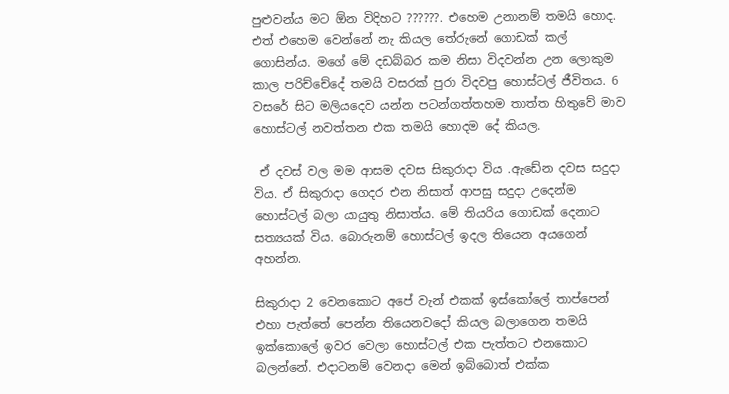පුළුවන්ය මට ඕන විදිහට ??????. එහෙම උනානම් තමයි හොද. එත් එහෙම වෙන්නේ නැ කියල තේරුනේ ගොඩක් කල් ගොසින්ය. මගේ මේ දඩබ්බර කම නිසා විදවන්න උන ලොකුම කාල පරිච්චේදේ තමයි වසරක් පුරා විදවපු හොස්ටල් ජීවිතය. 6 වසරේ සිට මලියදෙව යන්න පටන්ගත්තහම තාත්ත හිතුවේ මාව හොස්ටල් නවත්තන එක තමයි හොදම දේ කියල.

 ඒ දවස් වල මම ආසම දවස සිකුරාදා විය .ඇඩේන දවස සදුදා විය. ඒ සිකුරාදා ගෙදර එන නිසාත් ආපසු සදුදා උදෙන්ම හොස්ටල් බලා යායුතු නිසාත්ය. මේ තියරිය ගොඩක් දෙනාට සත්‍යයක් විය. බොරුනම් හොස්ටල් ඉදල තියෙන අයගෙන් අහන්න.

සිකුරාදා 2 වෙනකොට අපේ වැන් එකක් ඉස්කෝලේ තාප්පෙන් එහා පැත්තේ පෙන්න තියෙනවදෝ කියල බලාගෙන තමයි ඉක්කොලේ ඉවර වෙලා හොස්ටල් එක පැත්තට එනකොට බලන්නේ. එදාටනම් වෙනදා මෙන් ඉබ්බොත් එක්ක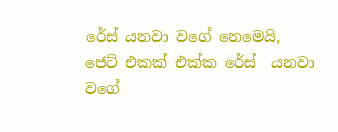රේස් යනවා වගේ නෙමෙයි, ජෙට් එකක් එක්ක රේස්  යනවා වගේ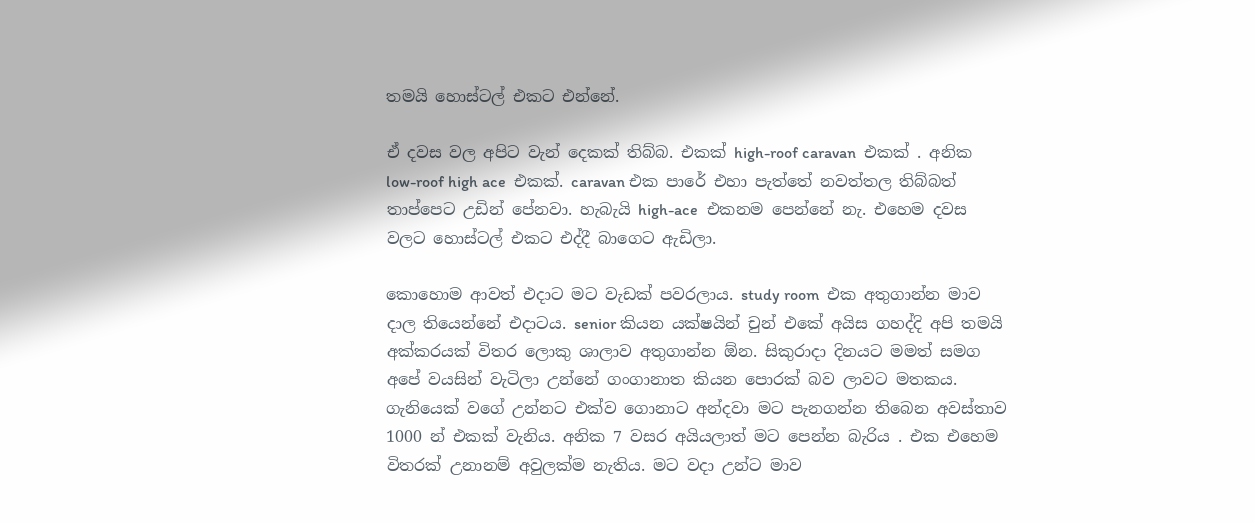තමයි හොස්ටල් එකට එන්නේ.

ඒ දවස වල අපිට වැන් දෙකක් තිබ්බ. එකක් high-roof caravan  එකක් . අනික low-roof high ace  එකක්. caravan එක පාරේ එහා පැත්තේ නවත්තල තිබ්බත් තාප්පෙට උඩින් පේනවා. හැබැයි high-ace  එකනම පෙන්නේ නැ. එහෙම දවස වලට හොස්ටල් එකට එද්දී බාගෙට ඇඩිලා.

කොහොම ආවත් එදාට මට වැඩක් පවරලාය. study room  එක අතුගාන්න මාව දාල තියෙන්නේ එදාටය. senior කියන යක්ෂයින් චුන් එකේ අයිස ගහද්දි අපි තමයි අක්කරයක් විතර ලොකු ශාලාව අතුගාන්න ඕන. සිකුරාදා දිනයට මමත් සමග අපේ වයසින් වැටිලා උන්නේ ගංගානාත කියන පොරක් බව ලාවට මතකය. ගැනියෙක් වගේ උන්නට එක්ව ගොනාට අන්දවා මට පැනගන්න තිබෙන අවස්තාව 1000 න් එකක් වැනිය. අනික 7 වසර අයියලාත් මට පෙන්න බැරිය . එක එහෙම විතරක් උනානම් අවුලක්ම නැතිය. මට වද‍ා උන්ට මාව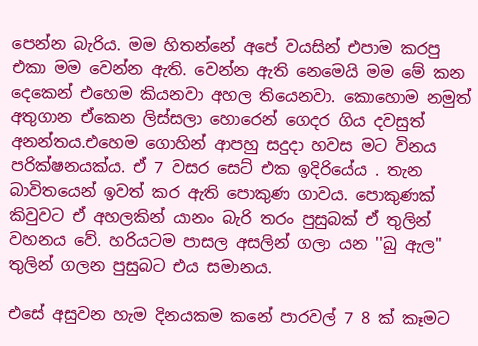පෙන්න බැරිය. මම හිතන්නේ අපේ වයසින් එපාම කරපු එකා මම වෙන්න ඇති. වෙන්න ඇති නෙමෙයි මම මේ කන දෙකෙන් එහෙම කියනවා අහල තියෙනවා. කොහොම නමුත් අතුගාන ඒකෙන ලිස්සලා හොරෙන් ගෙදර ගිය දවසුත් අනන්තය.එහෙම ගොහින් ආපහු සදුදා හවස මට විනය පරික්ෂනයක්ය. ඒ 7 වසර සෙට් එක ඉදිරියේය . තැන බාවිතයෙන් ඉවත් කර ඇති පොකුණ ගාවය. පොකුණක් කිවුවට ඒ අහලකින් යානං බැරි තරං පුසුබක්‌ ඒ තුලින් වහනය වේ. හරියටම පාසල අසලින් ගලා යන ''බු ඇල'' තුලින් ගලන පුසුබට එය සමානය.

එසේ අසුවන හැම දිනයකම කනේ පාරවල් 7 8 ක් කෑමට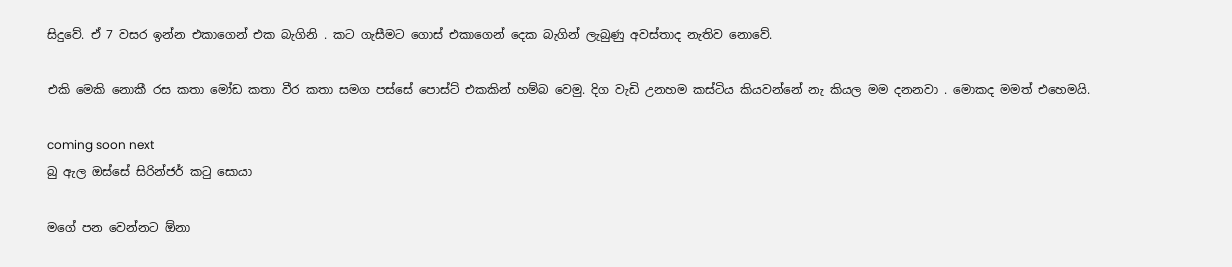සිදුවේ. ඒ 7 වසර ඉන්න එකාගෙන් එක බැගිනි . කට ගැසීමට ගොස් එකාගෙන් දෙක බැගින් ලැබුණු අවස්තාද නැතිව නොවේ.

එකි මෙකි නොකී රස කතා මෝඩ කතා වීර කතා සමග පස්සේ පොස්ට් එකකින් හම්බ වෙමු. දිග වැඩි උනහම කස්ටිය කියවන්නේ නැ කියල මම දනනවා . මොකද මමත් එහෙමයි.

coming soon next
බු ඇල ඔස්සේ සිරින්ජර් කටු සොයා

මගේ පන වෙන්නට ඕනා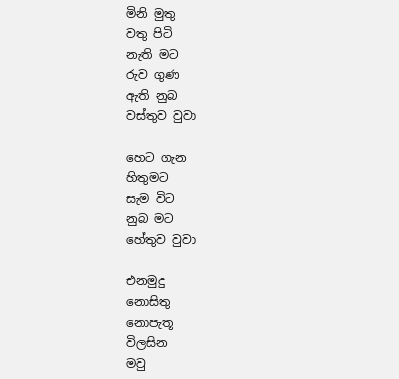මිනි මුතු
වතු පිටි
නැති මට
රුව ගුණ
ඇති නුබ
වස්තුව වුවා

හෙට ගැන
හිතුමට
සැම විට
නුබ මට
හේතුව වුවා

එනමුදු
නොසිතු
නොපැතූ
විලසින
මවු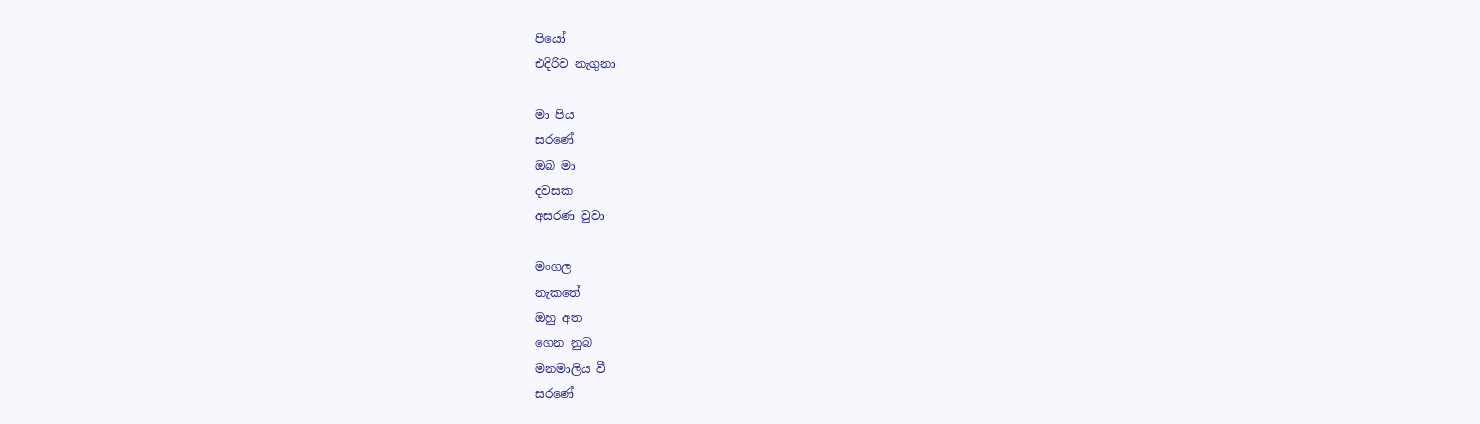පියෝ
එදිරිව නැගුනා

මා පිය
සරණේ
ඔබ මා
දවසක
අසරණ වුවා

මංගල
නැකතේ
ඔහු අත
ගෙන නුබ
මනමාලිය වී
සරණේ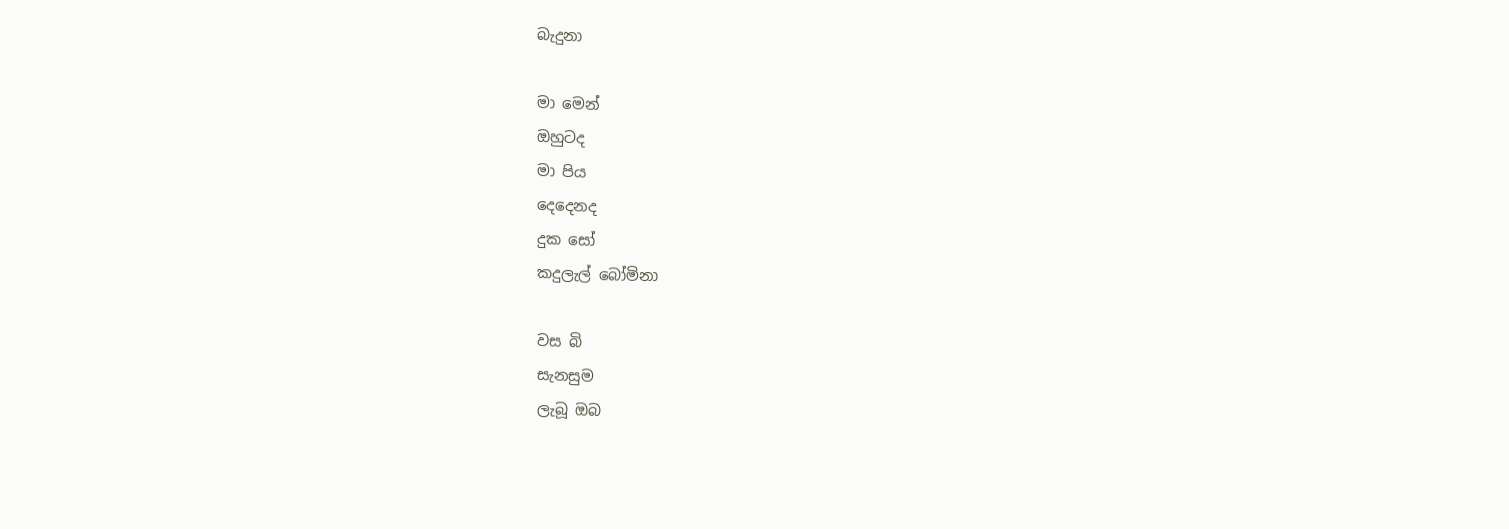බැදුනා

මා මෙන්
ඔහුටද
මා පිය
දෙදෙනද
දුක සෝ
කදුලැල් බෝමිනා

වස බි
සැනසුම
ලැබූ ඔබ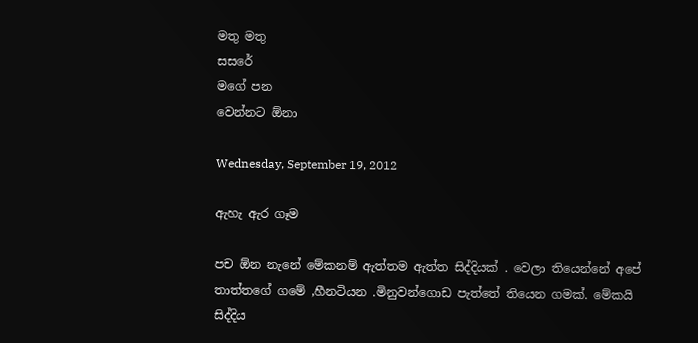මතු මතු
සසරේ
මගේ පන
වෙන්නට ඕනා

Wednesday, September 19, 2012

ඇහැ ඇර ගෑම

පච ඕන නැනේ මේකනම් ඇත්තම ඇත්ත සිද්දියක් . වෙලා තියෙන්නේ අපේ තාත්තගේ ගමේ ,හීනටියන .මිනුවන්ගොඩ පැත්තේ තියෙන ගමක්. මේකයි සිද්දිය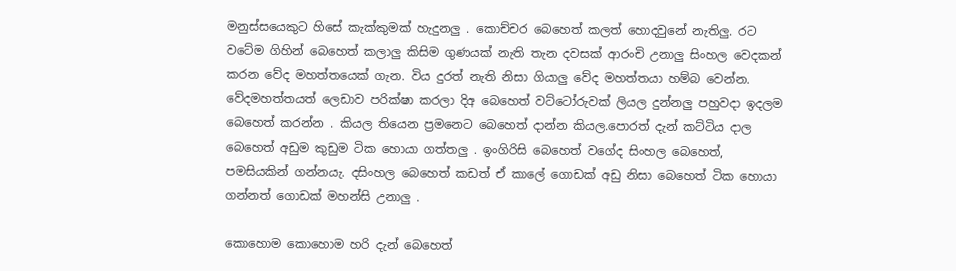මනුස්සයෙකුට හිසේ කැක්කුමක් හැදුනලු . කොච්චර බෙහෙත් කලත් හොදවුනේ නැතිලු. රට වටේම ගිහින් බෙහෙත් කලාලු කිසිම ගුණයක් නැති තැන දවසක් ආරංචි උනාලු සිංහල වෙදකන් කරන වේද මහත්තයෙක් ගැන. විය දුරත් නැති නිසා ගියාලු වේද මහත්තයා හම්බ වෙන්න. වේදමහත්තයත් ලෙඩාව පරික්ෂා කරලා දිඅ බෙහෙත් වට්ටෝරුවක් ලියල දුන්නලු පහුවදා ඉදලම බෙහෙත් කරන්න . කියල තියෙන ප්‍රමනෙට බෙහෙත් දාන්න කියල.පොරත් දැන් කට්ටිය දාල බෙහෙත් අඩුම කුඩුම ටික හොයා ගත්තලු . ඉංගිරිසි බෙහෙත් වගේද සිංහල බෙහෙත්, පමසියකින් ගන්නයැ. දසිංහල බෙහෙත් කඩත් ඒ කාලේ ගොඩක් අඩු නිසා බෙහෙත් ටික හොයා ගන්නත් ගොඩක් මහන්සි උනාලු .

කොහොම කොහොම හරි දැන් බෙහෙත්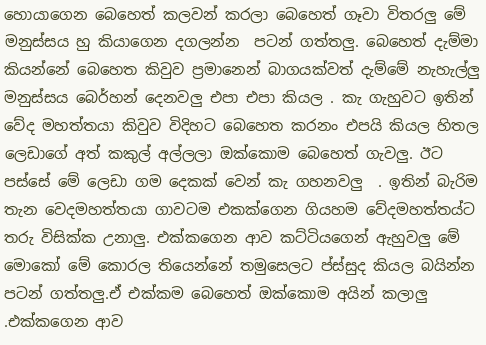හොයාගෙන බෙහෙත් කලවන් කරලා බෙහෙත් ගෑවා විතරලු මේ මනුස්සය හු කියාගෙන දගලන්න  පටන් ගත්තලු. බෙහෙත් දැම්මා කියන්නේ බෙහෙත කිවුව ප්‍රමානෙන් බාගයක්වත් දැම්මේ නැහැල්ලු  මනුස්සය බෙර්හන් දෙනවලු එපා එපා කියල . කැ ගැහුවට ඉතින් වේද මහත්තයා කිවුව විදිහට බෙහෙත කරනං එපයි කියල හිතල ලෙඩාගේ අත් කකුල් අල්ලලා ඔක්කොම බෙහෙත් ගැවලු. ඊට පස්සේ මේ ලෙඩා ගම දෙකක් වෙන් කැ ගහනවලු  . ඉතින් බැරිම තැන වෙදමහත්තයා ගාවටම එකක්ගෙන ගියහම වේදමහත්තය්ට තරු විසික්ක උනාලු. එක්කගෙන ආව කට්ටියගෙන් ඇහුවලු මේ මොකෝ මේ කොරල තියෙන්නේ තමුසෙලට ප්ස්සුද කියල බයින්න පටන් ගත්තලු.ඒ එක්කම බෙහෙත් ඔක්කොම අයින් කලාලු .එක්කගෙන ආව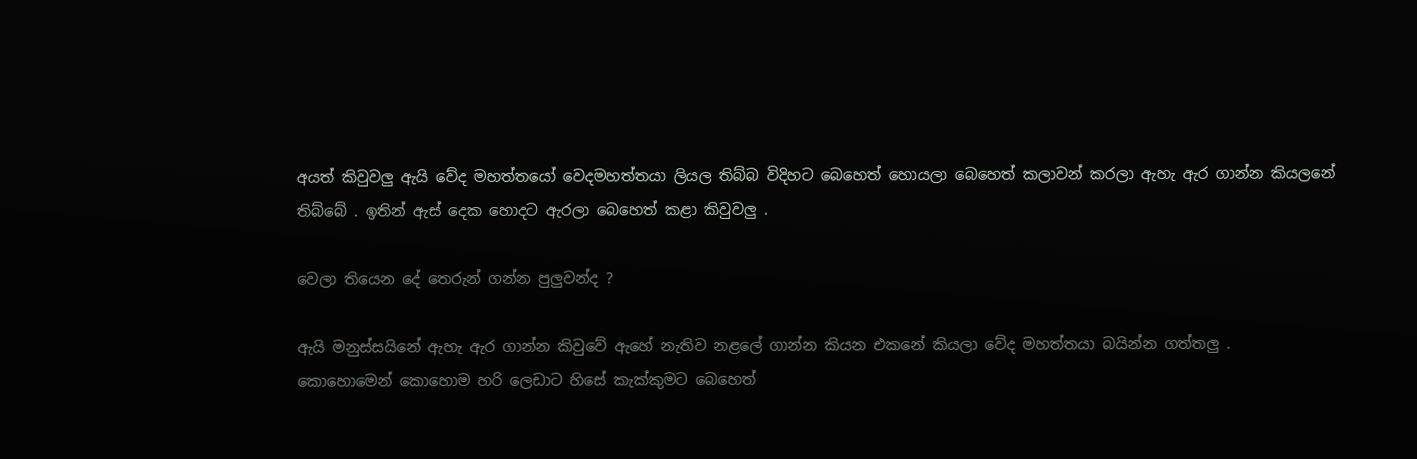අයත් කිවුවලු ඇයි වේද මහත්තයෝ වෙදමහත්තයා ලියල තිබ්බ විදිහට බෙහෙත් හොයලා බෙහෙත් කලාවන් කරලා ඇහැ ඇර ගාන්න කියලනේ තිබ්බේ . ඉතින් ඇස් දෙක හොදට ඇරලා බෙහෙත් කළා කිවුවලු .

වෙලා තියෙන දේ තෙරුන් ගන්න පුලුවන්ද ?

ඇයි මනුස්සයිනේ ඇහැ ඇර ගාන්න කිවුවේ ඇහේ නැතිව නළලේ ගාන්න කියන එකනේ කියලා වේද මහත්තයා බයින්න ගත්තලු .
කොහොමෙන් කොහොම හරි ලෙඩාට හිසේ කැක්කුමට බෙහෙත්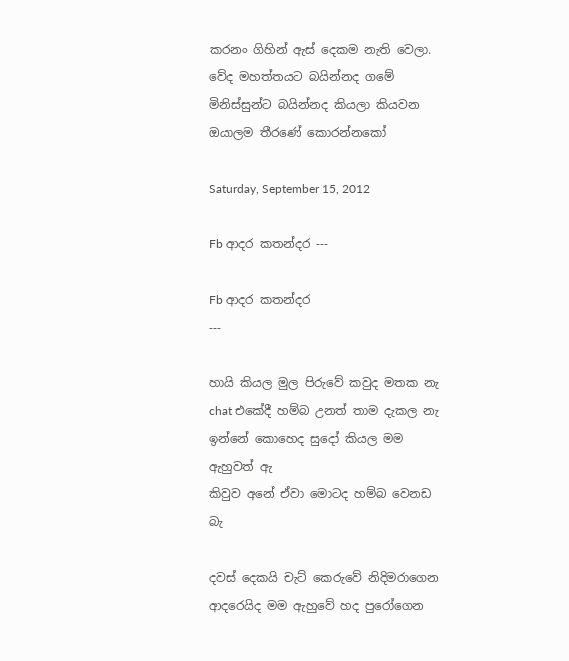කරනං ගිහින් ඇස් දෙකම නැති වෙලා. වේද මහත්තයට බයින්නද ගමේ මිනිස්සුන්ට බයින්නද කියලා කියවන ඔයාලම තීරණේ කොරන්නකෝ

Saturday, September 15, 2012

Fb ආදර කතන්දර ---

Fb ආදර කතන්දර
---

හායි කියල මුල පිරුවේ කවුද මතක නැ
chat එකේදී හම්බ උනත් තාම දැකල නැ
ඉන්නේ කොහෙද සුදෝ කියල මම ඇහුවත් ඇ
කිවුව අනේ ඒවා මොටද හම්බ වෙනඩ බැ

දවස් දෙකයි චැට් කෙරුවේ නිදිමරාගෙන
ආදරෙයිද මම ඇහුවේ හද පුරෝගෙන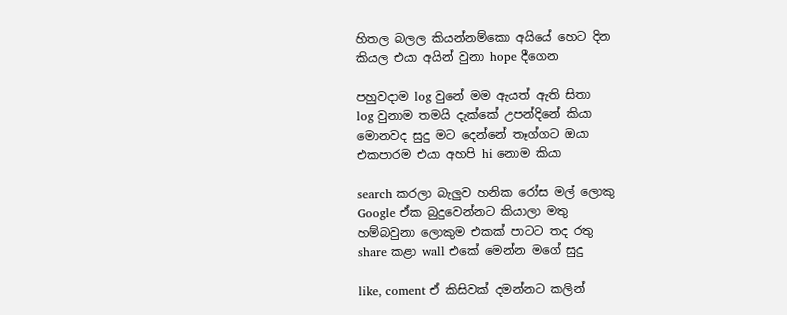හිතල බලල කියන්නම්කො අයියේ හෙට දින
කියල එයා අයින් වුනා hope දීගෙන

පහුවදාම log වුනේ මම ඇයත් ඇති සිතා
log වුනාම තමයි දැක්කේ උපන්දිනේ කියා
මොනවද සුදු මට දෙන්නේ තෑග්ගට ඔයා
එකපාරම එයා අහපි hi නොම කියා

search කරලා බැලුව හනික රෝස මල් ලොකු
Google ඒක බුදුවෙන්නට කියාලා මතු
හම්බවුනා ලොකුම එකක් පාටට තද රතු
share කළා wall එකේ මෙන්න මගේ සුදු

like, coment ඒ කිසිවක් දමන්නට කලින්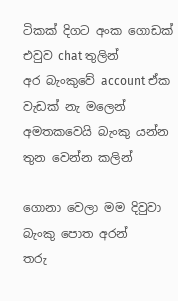ටිකක් දිගට අංක ගොඩක් එවුව chat තුලින්
අර බැංකුවේ account ඒක වැඩක් නැ මලෙන්
අමතකවෙයි බැංකු යන්න තුන වෙන්න කලින්

ගොනා වෙලා මම දිවුවා බැංකු පොත අරන්
තරු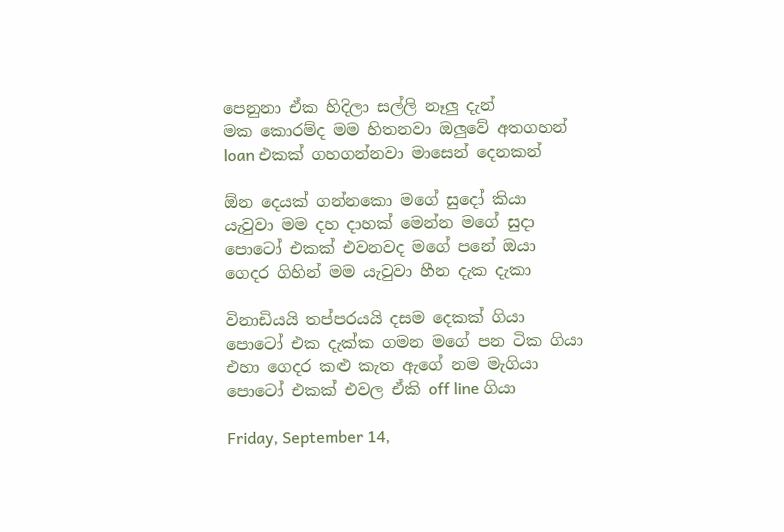පෙනුනා ඒක හිදිලා සල්ලි නෑලු දැන්
මක කොරම්ද මම හිතනවා ඔලුවේ අතගහන්
loan එකක් ගහගන්නවා මාසෙන් දෙනකන්

ඕන දෙයක් ගන්නකො මගේ සුදෝ කියා
යැවුවා මම දහ දාහක් මෙන්න මගේ සුදා
පොටෝ එකක් එවනවද මගේ පනේ ඔයා
ගෙදර ගිහින් මම යැවුවා හීන දැක දැකා

විනාඩියයි තප්පරයයි දසම දෙකක් ගියා
පොටෝ එක දැක්ක ගමන මගේ පන ටික ගියා
එහා ගෙදර කළු කැත ඇගේ නම මැගියා
පොටෝ එකක් එවල ඒකි off line ගියා

Friday, September 14,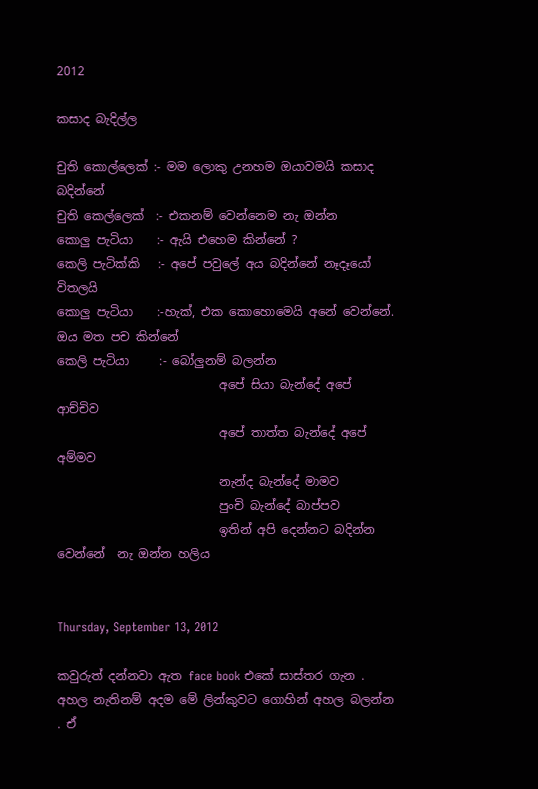2012

කසාද බැදිල්ල

චුති කොල්ලෙක් :- මම ලොකු උනහම ඔයාවමයි කසාද බදින්නේ
චුති කෙල්ලෙක්  :- එකනම් වෙන්නෙම නැ ඔන්න
කොලු පැටියා    :- ඇයි එහෙම කින්නේ ?
කෙලි පැටික්කි   :- අපේ පවුලේ අය බදින්නේ නෑදෑයෝ විතලයි
කොලු පැටියා    :-හැක්, එක කොහොමෙයි අනේ වෙන්නේ. ඔය මත පච කින්නේ
කෙලි පැටියා     :- බෝලුනම් බලන්න
                           අපේ සියා බැන්දේ අපේ ආච්චිව
                           අපේ තාත්ත බැන්දේ අපේ අම්මව
                           නැන්ද බැන්දේ මාමව
                           පුංචි බැන්දේ බාප්පව
                           ඉතින් අපි දෙන්නට බදින්න වෙන්නේ  නැ ඔන්න හලිය


Thursday, September 13, 2012

කවුරුත් දන්නවා ඇත face book එකේ සාස්තර ගැන . අහල නැතිනම් අදම මේ ලින්කුවට ගොහින් අහල බලන්න . ඒ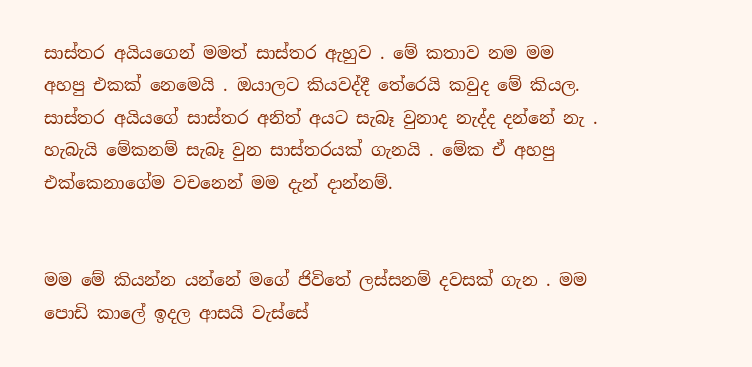සාස්තර අයියගෙන් මමත් සාස්තර ඇහුව . මේ කතාව නම මම අහපු එකක් නෙමෙයි . ඔයාලට කියවද්දී තේරෙයි කවුද මේ කියල. සාස්තර අයියගේ සාස්තර අනිත් අයට සැබෑ වුනාද නැද්ද දන්නේ නැ . හැබැයි මේකනම් සැබෑ වුන සාස්තරයක් ගැනයි . මේක ඒ අහපු එක්කෙනාගේම වචනෙන් මම දැන් දාන්නම්.


මම මේ කියන්න යන්නේ මගේ ජිවිතේ ලස්සනම් දවසක් ගැන . මම පොඩි කාලේ ඉදල ආසයි වැස්සේ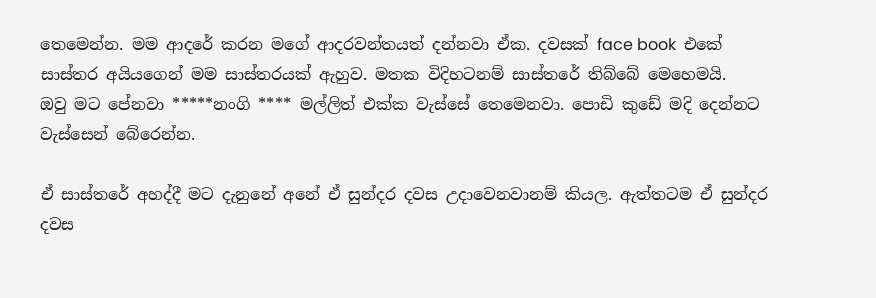තෙමෙන්න. මම ආදරේ කරන මගේ ආදරවන්තයත් දන්නවා ඒක. දවසක් face book  එකේ සාස්තර අයියගෙන් මම සාස්තරයක් ඇහුව. මතක විදිහටනම් සාස්තරේ තිබ්බේ මෙහෙමයි.
ඔවු මට පේනවා *****නංගි **** මල්ලිත් එක්ක වැස්සේ තෙමෙනවා. පොඩි කුඩේ මදි දෙන්නට වැස්සෙන් බේරෙන්න.

ඒ සාස්තරේ අහද්දී මට දැනුනේ අනේ ඒ සුන්දර දවස උදාවෙනවානම් කියල. ඇත්තටම ඒ සුන්දර දවස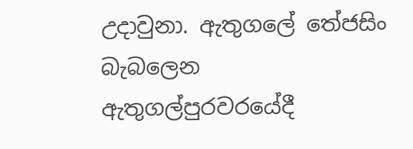උදාවුනා. ඇතුගලේ තේජසිං බැබලෙන ඇතුගල්පුරවරයේදී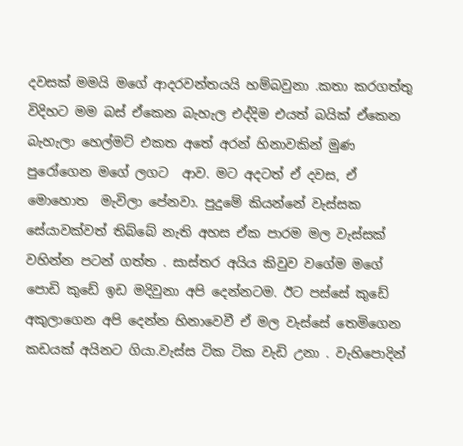දවසක් මමයි මගේ ආදරවන්තයයි හම්බවුනා .කතා කරගත්තු විදිහට මම බස් ඒකෙන බැහැල එද්දිම එයත් බයික් ඒකෙන බැහැලා හෙල්මට් එකත අතේ අරන් හිනාවකින් මුණ පුරෝගෙන මගේ ලගට  ආව. මට අදටත් ඒ දවස, ඒ මොහොත  මැවිලා පේනවා. පුදුමේ කියන්නේ වැස්සක සේයාවක්වත් තිබ්බේ නැති අහස ඒක පාරම මල වැස්සක් වහින්න පටන් ගත්ත . සාස්තර අයිය කිවුව වගේම මගේ පොඩි කුඩේ ඉඩ මදිවුනා අපි දෙන්නටම. ඊට පස්සේ කුඩේ අකුලාගෙන අපි දෙන්න හිනාවෙවී ඒ මල වැස්සේ තෙමිගෙන කඩයක් අයිනට ගියා.වැස්ස ටික ටික වැඩි උනා . වැහිපොදින්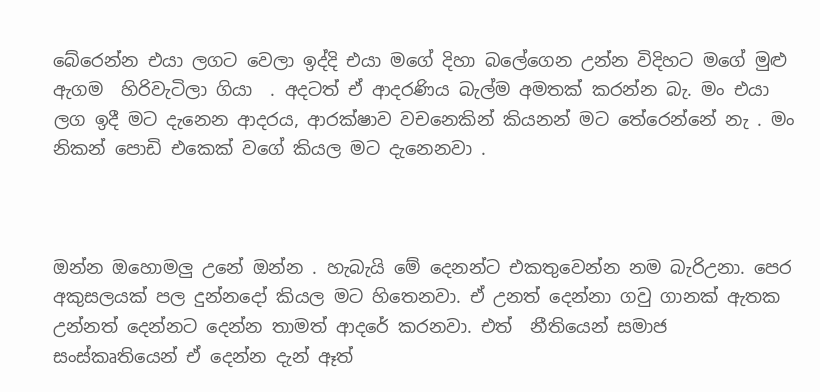බේරෙන්න එයා ලගට වෙලා ඉද්දි එය‍ා මගේ දිහා බලේගෙන උන්න විදිහට මගේ මුළු ඇගම  හිරිවැටිලා ගියා  . අදටත් ඒ ආදරණිය බැල්ම අමතක් කරන්න බැ. මං එයා ලග ඉදී මට දැනෙන ආදරය, ආරක්ෂාව වචනෙකින් කියනන් මට තේරෙන්නේ නැ . මං නිකන් පොඩි එකෙක් වගේ කියල මට දැනෙනවා .



ඔන්න ඔහොමලු උනේ ඔන්න . හැබැයි මේ දෙනන්ට එකතුවෙන්න නම බැරිඋනා. පෙර අකුසලයක් පල දුන්නදෝ කියල මට හිතෙනවා. ඒ උනත් දෙන්නා ගවු ගානක් ඇතක උන්නත් දෙන්නට දෙන්න තාමත් ආදරේ කරනවා. එත්  නීතියෙන් සමාජ සංස්කෘතියෙන් ඒ දෙන්න දැන් ඈත්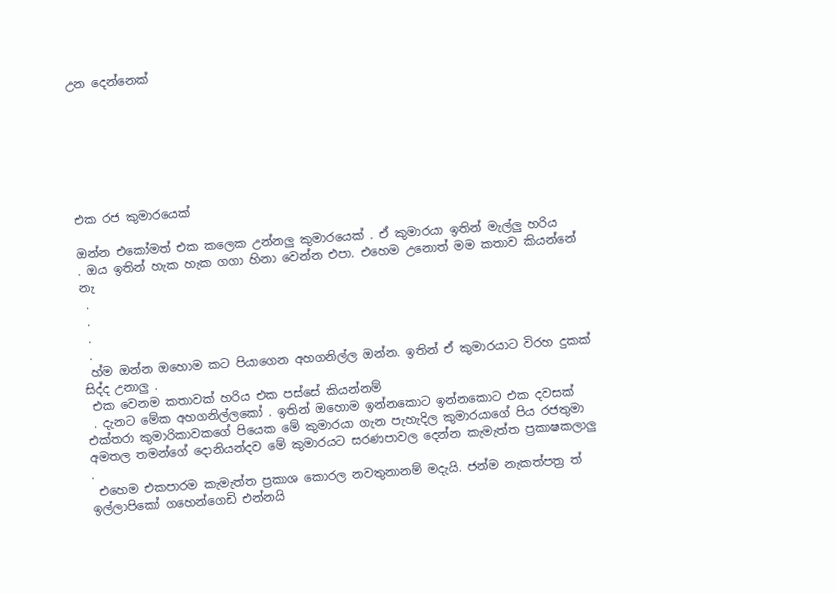උන දෙන්නෙක්







එක රජ කුමාරයෙක්

ඔන්න එකෝමත් එක කලෙක උන්නලු කුමාරයෙක් . ඒ කුමාරයා ඉතින් මැල්ලු හරිය
. ඔය ඉතින් හැක හැක ගගා හිනා වෙන්න එපා. එහෙම උනොත් මම කතාව කියන්නේ නැ
 .
 .
 .
 .
 හ්ම ඔන්න ඔහොම කට පියාගෙන අහගනිල්ල ඔන්න. ඉතින් ඒ කුමාරයාට විරහ දුකක් සිද්ද උනාලු .
 එක වෙනම කතාවක් හරිය එක පස්සේ කියන්නම්
 . දැනට මේක අහගනිල්ලකෝ . ඉතින් ඔහොම ඉන්නකොට ඉන්නකොට එක දවසක් එක්තරා කුමාරිකාවකගේ පියෙක මේ කුමාරයා ගැන පැහැදිල කුමාරයාගේ පිය රජතුමා අමතල තමන්ගේ දොනියන්දව මේ කුමාරයට සරණපාවල දෙන්න කැමැත්ත ප්‍රකාෂකලාලු .
 එහෙම එකපාරම කැමැත්ත ප්‍රකාශ කොරල නවතුනානම් මදැයි. ජන්ම නැකත්පත්‍ර ත් ඉල්ලාපිකෝ ගහෙන්ගෙඩි එන්නයි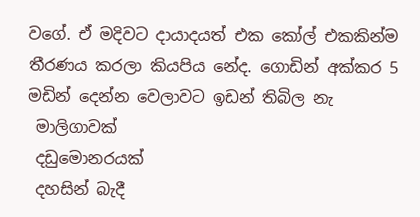වගේ. ඒ මදිවට දායාදයත් එක කෝල් එකකින්ම තීරණය කරලා කියපිය නේද. ගොඩින් අක්කර 5
මඩින් දෙන්න වෙලාවට ඉඩන් තිබිල නැ
 මාලිගාවක්
 දඩුමොනරයක්
 දහසින් බැදී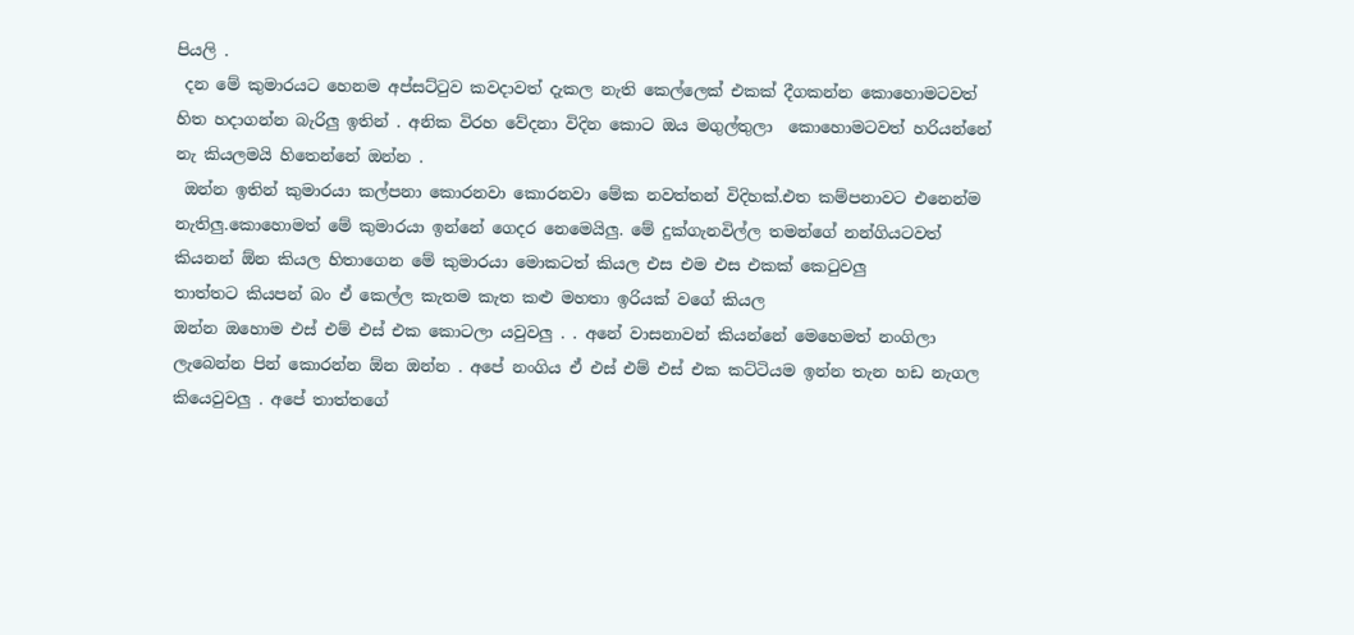පියලි .
 දන මේ කුමාරයට හෙනම අප්සට්ටුව කවදාවත් දැකල නැති කෙල්ලෙක්‌ එකක් දීගකන්න කොහොමටවත් හිත හදාගන්න බැරිලු ඉතින් . අනික විරහ වේදනා විදින කොට ඔය මගුල්තුලා  කොහොමටවත් හරියන්නේ නැ කියලමයි හිතෙන්නේ ඔන්න .
 ඔන්න ඉතින් කුමාරයා කල්පනා කොරනවා කොරනවා මේක නවත්තන් විදිහක්.එත කම්පනාවට එනෙන්ම නැතිලු.කොහොමත් මේ කුමාරයා ඉන්නේ ගෙදර නෙමෙයිලු. මේ දුක්ගැනවිල්ල තමන්ගේ නන්ගියටවත් කියනන් ඕන කියල හිතාගෙන මේ කුමාරයා මොකටත් කියල එස එම එස එකක් කෙටුවලු
තාත්තට කියපන් බං ඒ කෙල්ල කැතම කැත කළු මහතා ඉරියක්‌ වගේ කියල
ඔන්න ඔහොම එස් එම් එස් එක කොටලා යවුවලු . . අනේ වාසනාවන් කියන්නේ මෙහෙමත් නංගිලා ලැබෙන්න පින් කොරන්න ඕන ඔන්න . අපේ නංගිය ඒ එස් එම් එස් එක කට්ටියම ඉන්න තැන හඩ නැගල කියෙවුවලු . අපේ තාත්තගේ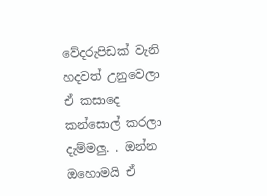වේදරුපිඩක් වැනි හදවත් උනුවෙලා ඒ කසාදෙ කන්සොල් කරලා දැම්මලු. . ඔන්න ඔහොමයි ඒ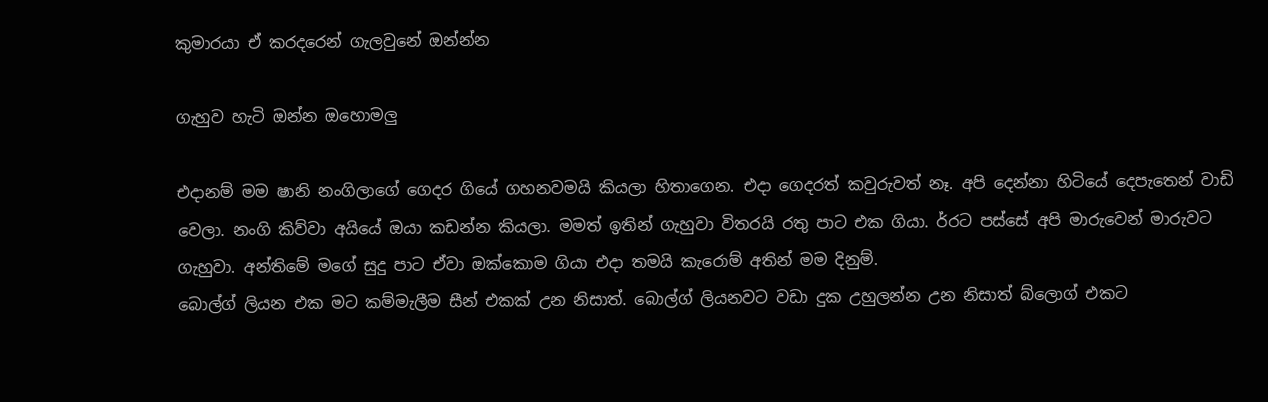කුමාරයා ඒ කරදරෙන් ගැලවුනේ ඔන්න්න

ගැහුව හැටි ඔන්න ඔහොමලු

එදානම් මම ෂානි නංගිලාගේ ගෙදර ගියේ ගහනවමයි කියලා හිතාගෙන. එදා ගෙදරත් කවුරුවත් නෑ. අපි දෙන්නා හිටියේ දෙපැතෙන් වාඩි වෙලා. නංගි කිව්වා අයියේ ඔයා කඩන්න කියලා. මමත් ඉතින් ගැහුවා විතරයි රතු පාට එක ගියා. ර්‍රට පස්සේ අපි මාරුවෙන් මාරුවට ගැහුවා. අන්තිමේ මගේ සුදු පාට ඒවා ඔක්කොම ගියා එදා තමයි කැරොම් අතින් මම දිනුම්.
බොල්ග් ලියන එක මට කම්මැලීම සීන් එකක් උන නිසාත්. බොල්ග් ලියනවට වඩා දුක උහුලන්න උන නිසාත් බ්ලොග් එකට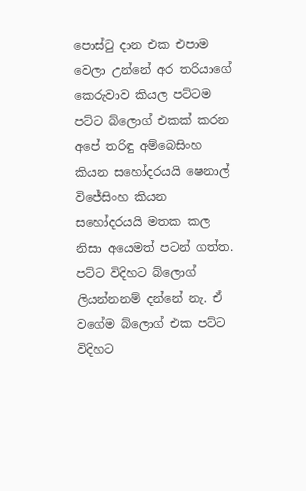පොස්ටු දාන එක එපාම වෙලා උන්නේ අර තරියාගේ කෙරුවාව කියල පට්ටම පට්ට බ්ලොග් එකක් කරන අපේ තරිඳු අම්බෙසිංහ කියන සහෝදරයයි ෂෙනාල් විජේසිංහ කියන සහෝදරයයි මතක කල නිසා අයෙමත් පටන් ගත්ත. පට්ට විදිහට බ්ලොග් ලියන්නනම් දන්නේ නැ. ඒ වගේම බ්ලොග් එක පට්ට විදිහට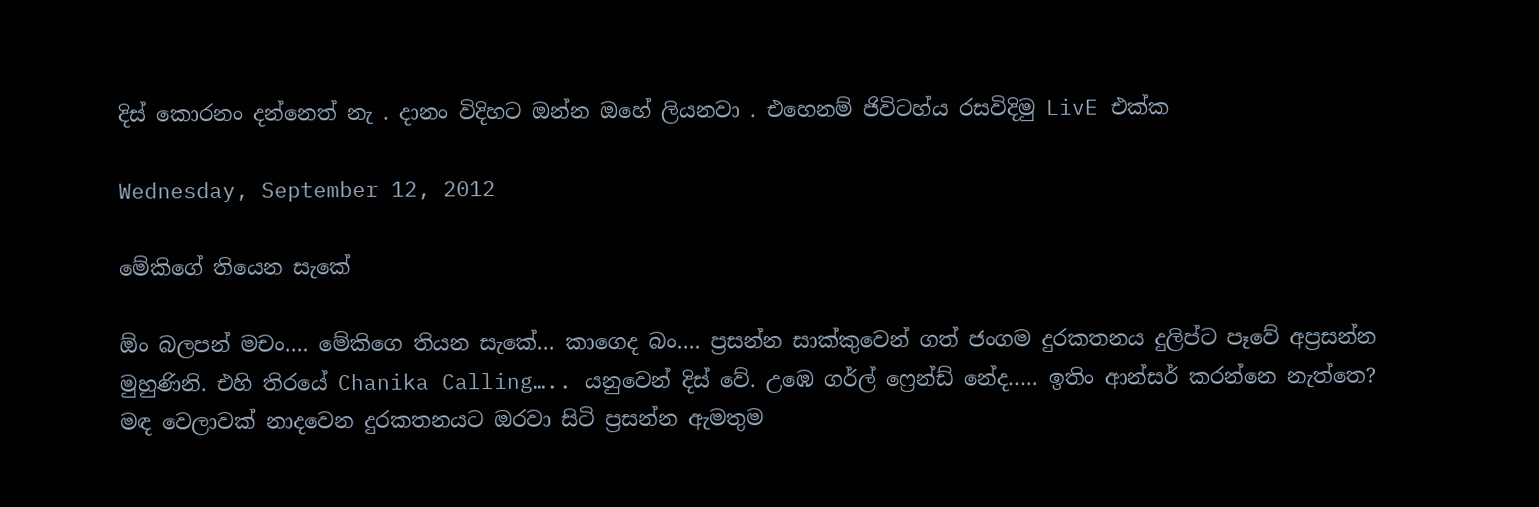දිස් කොරනං දන්නෙත් නැ . දානං විදිහට ඔන්න ඔහේ ලියනවා . එහෙනම් ජිවිටහ්ය රසවිදිමු LivE එක්ක

Wednesday, September 12, 2012

මේකිගේ තියෙන සැකේ

ඕං බලපන් මචං…. මේකිගෙ තියන සැකේ… කාගෙද බං…. ප්‍රසන්න සාක්කුවෙන් ගත් ජංගම දුරකතනය දුලිප්ට පෑවේ අප්‍රසන්න මුහුණිනි. එහි තිරයේ Chanika Calling….. යනුවෙන් දිස් වේ. උඹෙ ගර්ල් ෆ්‍රෙන්ඩ් නේද….. ඉතිං ආන්සර් කරන්නෙ නැත්තෙ? මඳ වෙලාවක් නාදවෙන දුරකතනයට ඔරවා සිටි ප්‍රසන්න ඇමතුම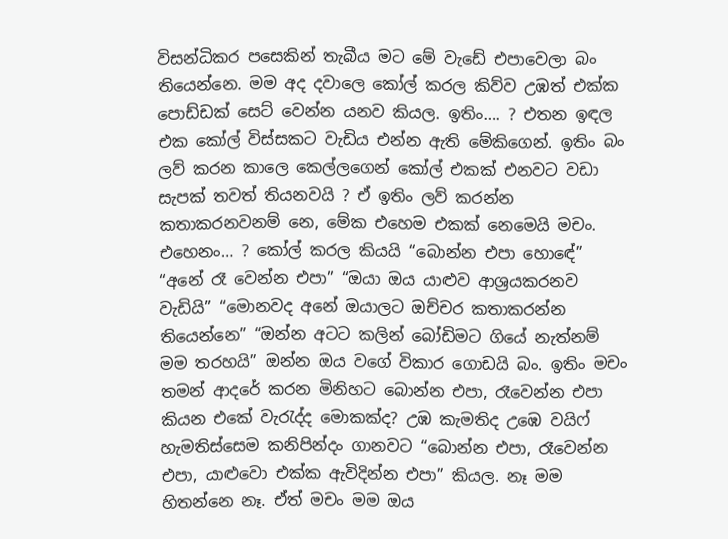විසන්ධිකර පසෙකින් තැබීය මට මේ වැඩේ එපාවෙලා බං තියෙන්නෙ. මම අද දවාලෙ කෝල් කරල කිව්ව උඹත් එක්ක පොඩ්ඩක් සෙට් වෙන්න යනව කියල. ඉතිං…. ? එතන ඉඳල එක කෝල් විස්සකට වැඩිය එන්න ඇති මේකිගෙන්. ඉතිං බං ලව් කරන කාලෙ කෙල්ලගෙන් කෝල් එකක් එනවට වඩා සැපක් තවත් තියනවයි ? ඒ ඉතිං ලව් කරන්න කතාකරනවනම් නෙ, මේක එහෙම එකක් නෙමෙයි මචං. එහෙනං… ? කෝල් කරල කියයි “බොන්න එපා හොඳේ” “අනේ රෑ වෙන්න එපා” “ඔයා ඔය යාළුව ආශ්‍රයකරනව වැඩියි” “මොනවද අනේ ඔයාලට ඔච්චර කතාකරන්න තියෙන්නෙ” “ඔන්න අටට කලින් බෝඩිමට ගියේ නැත්නම් මම තරහයි” ඔන්න ඔය වගේ විකාර ගොඩයි බං. ඉතිං මචං තමන් ආදරේ කරන මිනිහට බොන්න එපා, රෑවෙන්න එපා කියන එකේ වැ‍රැද්ද මොකක්ද? උඹ කැමතිද උඹෙ වයිෆ් හැමතිස්සෙම කනිපින්දං ගානවට “බොන්න එපා, රෑවෙන්න එපා, යාළුවො එක්ක ඇවිදින්න එපා” කියල. නෑ මම හිතන්නෙ නෑ. ඒත් මචං මම ඔය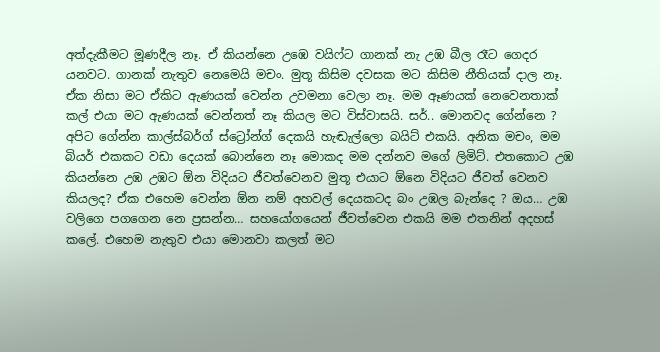අත්දැකීමට මූණදීල නෑ. ඒ කියන්නෙ උඹෙ වයිෆ්ට ගානක් නැ උඹ බීල රෑට ගෙදර යනවට. ගානක් නැතුව නෙමෙයි මචං. මුතූ කිසිම දවසක මට කිසිම නීතියක් දාල නෑ. ඒක නිසා මට ඒකිට ඇණයක් වෙන්න උවමනා වෙලා නෑ. මම ඈණයක් නෙවෙනතාක් කල් එයා මට ඇණයක් වෙන්නත් නෑ කියල මට විස්වාසයි. සර්.. මොනවද ගේන්නෙ ? අපිට ගේන්න කාල්ස්බර්ග් ස්ට්‍රෝන්ග් දෙකයි හැඬැල්ලො බයිට් එකයි. අනික මචං, මම බියර් එකකට වඩා දෙයක් බොන්නෙ නෑ මොකද මම දන්නව මගේ ලිමිට්. එතකොට උඹ කියන්නෙ උඹ උඹට ඕන විදියට ජීවත්වෙනව මුතූ එයාට ඕනෙ විදියට ජීවත් වෙනව කියලද? ඒක එහෙම වෙන්න ඕන නම් අහවල් දෙයකටද බං උඹල බැන්දෙ ? ඔය… උඹ වලිගෙ පගගෙන නෙ ප්‍රසන්න… සහයෝගයෙන් ජීවත්වෙන එකයි මම එතනින් අදහස් කලේ. එහෙම නැතුව එයා මොනවා කලත් මට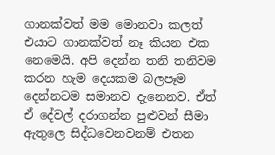ගානක්වත් මම මොනවා කලත් එයාට ගානක්වත් නෑ කියන එක නෙමෙයි. අපි දෙන්න තනි තනිවම කරන හැම දෙයකම බලපෑම දෙන්නටම සමානව දැනෙනව. ඒත් ඒ දේවල් දරාගන්න පුළුවන් සීමා ඇතුලෙ සිද්ධවෙනවනම් එතන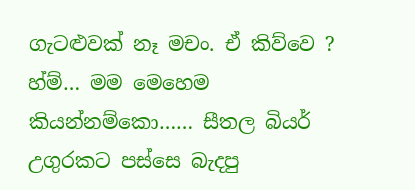ගැටළුවක් නෑ මචං. ඒ කිව්වෙ ? හ්ම්… මම මෙහෙම කියන්නම්කො…… සීතල බියර් උගුරකට පස්සෙ බැදපු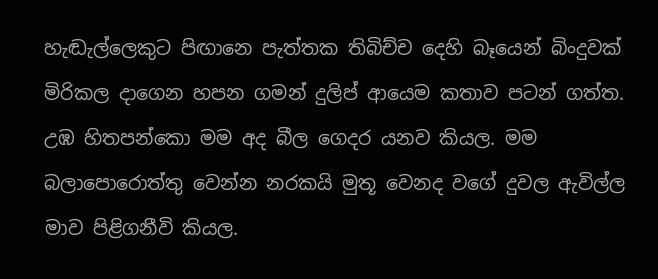හැඬැල්ලෙකුට පිඟානෙ පැත්තක තිබිච්ච දෙහි බෑයෙන් බිංදුවක් මිරිකල දාගෙන හපන ගමන් දුලිප් ආයෙම කතාව පටන් ගත්ත. උඹ හිතපන්කො මම අද බීල ගෙදර යනව කියල. මම බලාපොරොත්තු වෙන්න නරකයි මුතූ වෙනද වගේ දුවල ඇවිල්ල මාව පිළිගනීවි කියල.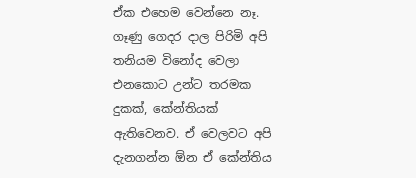ඒක එහෙම වෙන්නෙ නෑ. ගෑණු ගෙදර දාල පිරිමි අපි තනියම විනෝද වෙලා එනකොට උන්ට තරමක දුකක්, කේන්තියක් ඇතිවෙනව. ඒ වෙලවට අපි දැනගන්න ඕන ඒ කේන්තිය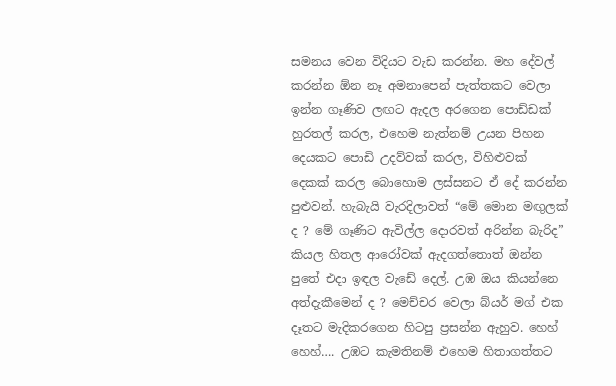සමනය වෙන විදියට වැඩ කරන්න. මහ දේවල් කරන්න ඕන නෑ අමනාපෙන් පැත්තකට වෙලා ඉන්න ගෑණිව ලඟට ඇදල අරගෙන පොඩ්ඩක් හුරතල් කරල, එහෙම නැත්නම් උයන පිහන දෙයකට පොඩි උදව්වක් කරල, විහිළුවක් දෙකක් කරල බොහොම ලස්සනට ඒ දේ කරන්න පුළුවන්. හැබැයි වැරදිලාවත් “මේ මොන මඟුලක් ද ? මේ ගෑණිට ඇවිල්ල දොරවත් අරින්න බැරිද” කියල හිතල ආරෝවක් ඇදගත්තොත් ඔන්න පුතේ එදා ඉඳල වැඩේ දෙල්. උඹ ඔය කියන්නෙ අත්දැකීමෙන් ද ? මෙච්චර වෙලා බ්යර් මග් එක දෑතට මැදිකරගෙන හිටපු ප්‍රසන්න ඇහුව. හෙහ් හෙහ්…. උඹට කැමතිනම් එහෙම හිතාගත්තට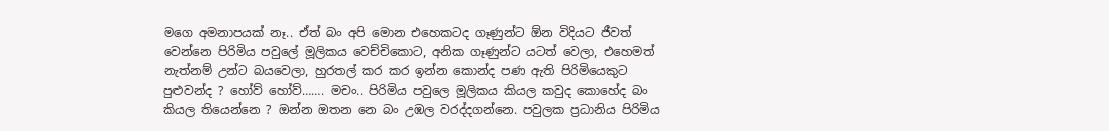මගෙ අමනාපයක් නෑ.. ඒත් බං අපි මොන එහෙකටද ගෑණුන්ට ඕන විදියට ජීවත් වෙන්නෙ පිරිමිය පවුලේ මූලිකය වෙච්චිකොට, අනික ගෑණුන්ට යටත් වෙලා, එහෙමත් නැත්නම් උන්ට බයවෙලා, හුරතල් කර කර ඉන්න කොන්ද පණ ඇති පිරිමියෙකුට පුළුවන්ද ? හෝව් හෝව්……. මචං.. පිරිමිය පවුලෙ මූලිකය කියල කවුද කොහේද බං කියල තියෙන්නෙ ? ඔන්න ඔතන නෙ බං උඹල වරද්දගන්නෙ. පවුලක ප්‍රධානිය පිරිමිය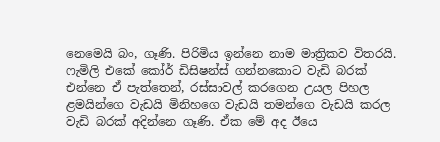නෙමෙයි බං, ගෑණි. පිරිමිය ඉන්නෙ නාම මාත්‍රිකව විතරයි. ෆැමිලි එකේ කෝර් ඩිසිෂන්ස් ගන්නකොට වැඩි බරක් එන්නෙ ඒ පැත්තෙන්, රස්සාවල් කරගෙන උයල පිහල ළමයින්ගෙ වැඩයි මිනිහගෙ වැඩයි තමන්ගෙ වැඩයි කරල වැඩි බරක් අදින්නෙ ගෑණි. ඒක මේ අද ඊයෙ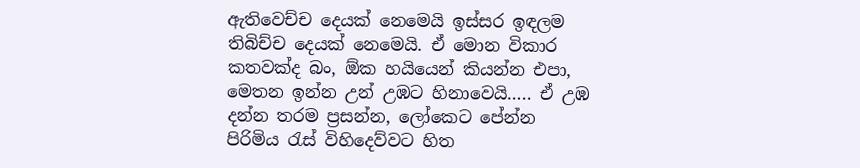ඇතිවෙච්ච දෙයක් නෙමෙයි ඉස්සර ඉඳලම තිබිච්ච දෙයක් නෙමෙයි. ඒ මොන විකාර කතවක්ද බං, ඕක හයියෙන් කියන්න එපා, මෙතන ඉන්න උන් උඹට හිනාවෙයි….. ඒ උඹ දන්න තරම ප්‍රසන්න, ලෝකෙට පේන්න පිරිමිය ‍රැස් විහිදෙව්වට හිත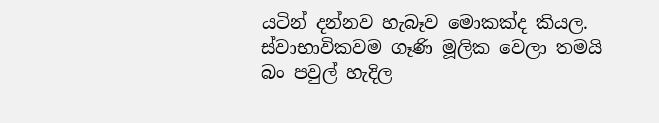යටින් දන්නව හැබෑව මොකක්ද කියල. ස්වාභාවිකවම ගෑණි මූලික වෙලා තමයි බං පවුල් හැදිල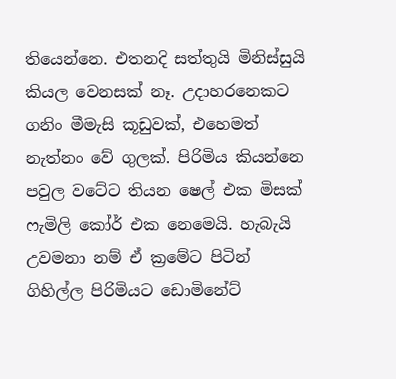තියෙන්නෙ. එතනදි සත්තුයි මිනිස්සුයි කියල වෙනසක් නෑ. උදාහරනෙකට ගනිං මීමැසි කූඩුවක්, එහෙමත් නැත්නං වේ ගුලක්. පිරිමිය කියන්නෙ පවුල වටේට තියන ෂෙල් එක මිසක් ෆැමිලි කෝර් එක නෙමෙයි. හැබැයි උවමනා නම් ඒ ක්‍රමේට පිටින් ගිහිල්ල පිරිමියට ඩොමිනේට්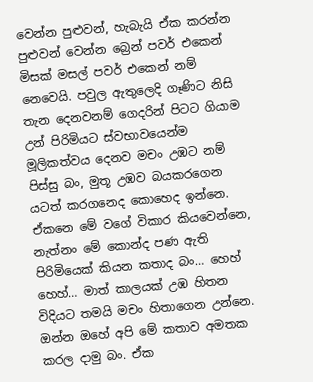වෙන්න පුළුවන්, හැබැයි ඒක කරන්න පුළුවන් වෙන්න බ්‍රෙන් පවර් එකෙන් මිසක් මසල් පවර් එකෙන් නම් නෙවෙයි. පවුල ඇතුලෙදි ගෑණිට නිසි තැන දෙනවනම් ගෙදරින් පිටට ගියාම උන් පිරිමියට ස්වභාවයෙන්ම මූලිකත්වය දෙනව මචං උඹට නම් පිස්සු බං, මුතූ උඹව බයකරගෙන යටත් කරගනෙද කොහෙද ඉන්නෙ. ඒකනෙ මේ වගේ විකාර කියවෙන්නෙ, නැත්නං මේ කොන්ද පණ ඇති පිරිමියෙක් කියන කතාද බං… හෙහ් හෙහ්… මාත් කාලයක් උඹ හිතන විදියට තමයි මචං හිතාගෙන උන්නෙ. ඔන්න ඔහේ අපි මේ කතාව අමතක කරල දාමු බං. ඒක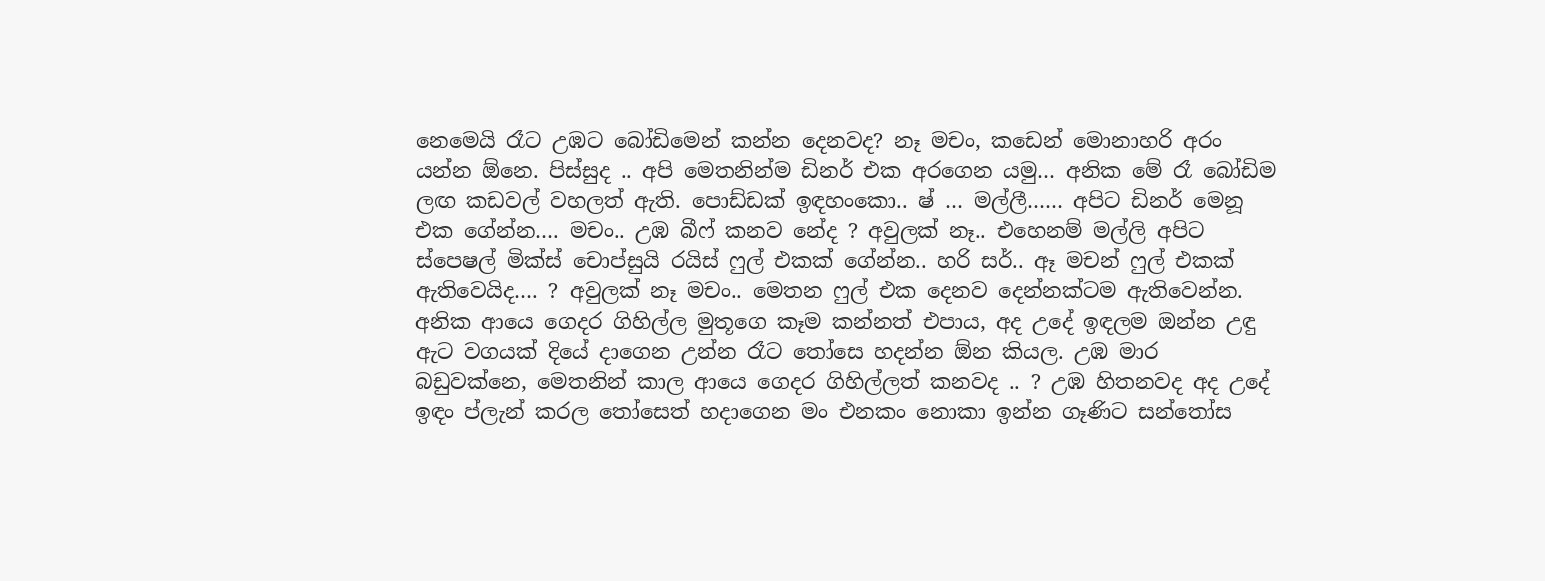නෙමෙයි රෑට උඹට බෝඩිමෙන් කන්න දෙනවද? නෑ මචං, කඩෙන් මොනාහරි අරං යන්න ඕනෙ. පිස්සුද .. අපි මෙතනින්ම ඩිනර් එක අරගෙන යමු… අනික මේ රෑ බෝඩිම ලඟ කඩවල් වහලත් ඇති. පොඩ්ඩක් ඉඳහංකො.. ෂ් … මල්ලී…… අපිට ඩිනර් මෙනූ එක ගේන්න…. මචං.. උඹ බීෆ් කනව නේද ? අවුලක් නෑ.. එහෙනම් මල්ලි අපිට ස්පෙෂල් මික්ස් චොප්සුයි රයිස් ෆුල් එකක් ගේන්න.. හරි සර්.. ඈ මචන් ෆුල් එකක් ඇතිවෙයිද…. ? අවුලක් නෑ මචං.. මෙතන ෆුල් එක දෙනව දෙන්නක්ටම ඇතිවෙන්න. අනික ආයෙ ගෙදර ගිහිල්ල මුතූගෙ කෑම කන්නත් එපාය, අද උදේ ඉඳලම ඔන්න උඳු ඇට වගයක් දියේ දාගෙන උන්න රෑට ‍තෝසෙ හදන්න ඕන කියල. උඹ මාර බඩුවක්නෙ, මෙතනින් කාල ආයෙ ගෙදර ගිහිල්ලත් කනවද .. ? උඹ හිතනවද අද උදේ ඉඳං ප්ලැන් කරල ‍තෝසෙත් හදාගෙන මං එනකං නොකා ඉන්න ගෑණිට සන්තෝස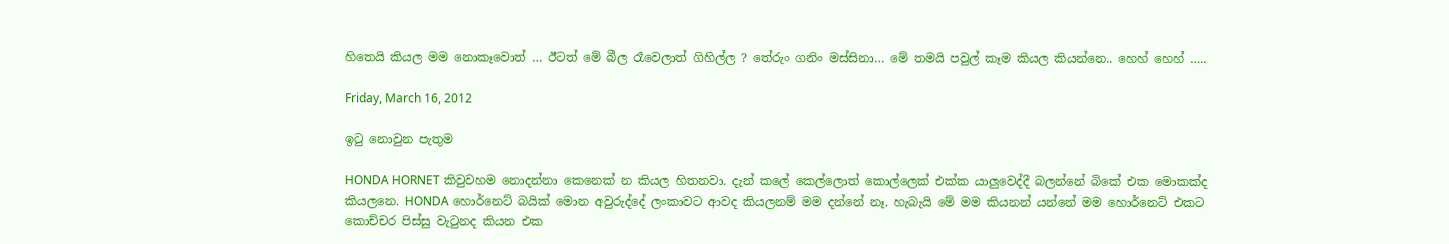හිතෙයි කියල මම නොකෑවොත් … ඊටත් මේ බීල රෑවෙලාත් ගිහිල්ල ? තේරුං ගනිං මස්සිනා… මේ තමයි පවුල් කෑම කියල කියන්නෙ.. හෙහ් හෙහ් …..

Friday, March 16, 2012

ඉටු නොවුන පැතුම

HONDA HORNET කිවුවහම නොදන්නා කෙනෙක් න කියල හිතනවා. දැන් කලේ කෙල්ලොත් කොල්ලෙක් එක්ක යාලුවෙද්දී බලන්නේ බිකේ එක මොකක්ද කියලනෙ. HONDA හොර්නෙට් බයික් මොන අවුරුද්දේ ලංකාවට ආවද කියලනම් මම දන්නේ නෑ. හැබැයි මේ මම කියනන් යන්නේ මම හොර්නෙට් එකට කොච්චර පිස්සු වැටුනද කියන එක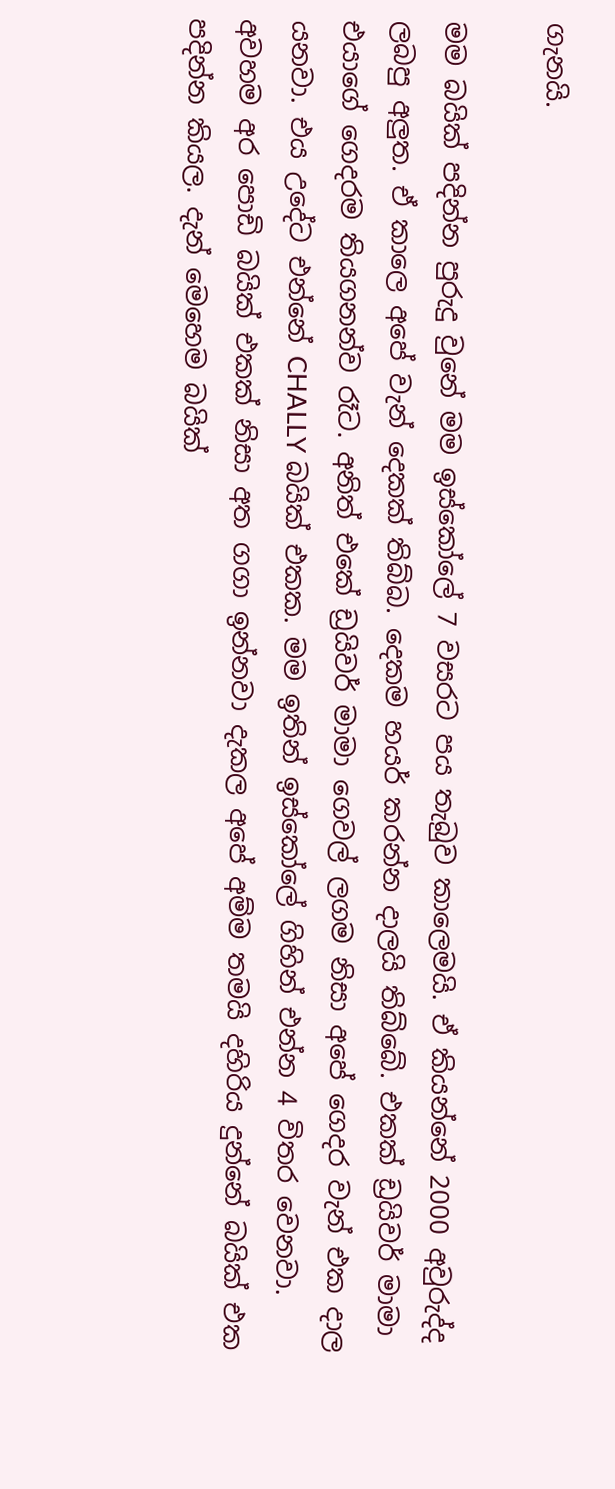ගැනයි.

මම බයික් පදින්න පුරුදු වුනේ මම ඉස්කෝලේ 7 වසරට පය තැබුව කාලෙමයි. ඒ කියන්නේ 2000 අවුරුද්ද ලබපු අලුත. ඒ කාලෙ අපේ වැන් දෙකක් තිබ්බ. දෙකම හයර් කරන්න දාලයි තිබ්බේ. එකක් ඩ්‍රයිවර් මාමා එයාගේ ගෙදරම තියගනන්ව රෑට. අනිත් එකේ ඩ්‍රයිවර් මාමා ගෙවල් ලගම නිසා අපේ ගෙදර වැන් එක දාල යනවා. එය උදේට එන්නේ CHALLY බයික් එකක. මම ඉතින් ඉස්කෝලේ ගිහින් එන්න 4 විතර වෙනවා. අවහම අර පොඩි බයික් එකක් නිසා අත ගගා ඉන්නවා දැකල අපේ අම්ම තමයි දහිරිය දුන්නේ බයික් එක පදින්න කියල. දැන් මෙහෙම බයික්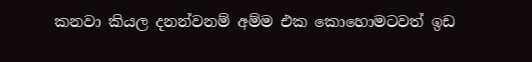කනවා කියල දනන්වනම් අම්ම එක කොහොමටවත් ඉඩ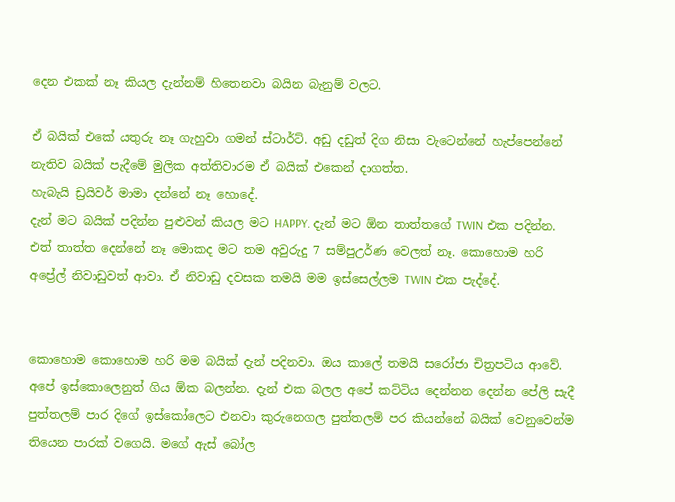දෙන එකක් නෑ කියල දැන්නම් හිතෙනවා බයින බැනුම් වලට.

ඒ බයික් එකේ යතුරු නෑ ගැහුවා ගමන් ස්ටාර්ට්. අඩු දඩුත් දිග නිසා වැටෙන්නේ හැප්පෙන්නේ නැතිව බයික් පැදීමේ මුලික අත්තිවාරම ඒ බයික් එකෙන් දාගත්ත.
හැබැයි ඩ්‍රයිවර් මාමා දන්නේ නෑ හොදේ.
දැන් මට බයික් පදින්න පුළුවන් කියල මට HAPPY. දැන් මට ඕන තාත්තගේ TWIN එක පදින්න. එත් තාත්ත දෙන්නේ නෑ මොකද මට තම අවුරුදු 7 සම්පුඋර්ණ වෙලත් නෑ. කොහොම හරි අප්‍රේල් නිවාඩුවත් ආවා. ඒ නිවාඩු දවසක තමයි මම ඉස්සෙල්ලම TWIN එක පැද්දේ.


කොහොම කොහොම හරි මම බයික් දැන් පදිනවා. ඔය කාලේ තමයි සරෝජා චිත්‍රපටිය ආවේ. අපේ ඉස්කොලෙනුත් ගිය ඕක බලන්න. දැන් එක බලල අපේ කට්ටිය දෙන්නන දෙන්න පේලි සැදී පුත්තලම් පාර දිගේ ඉස්කෝලෙට එනවා කුරුනෙගල පුත්තලම් පර කියන්නේ බයික් වෙනුවෙන්ම තියෙන පාරක් වගෙයි. මගේ ඇස් බෝල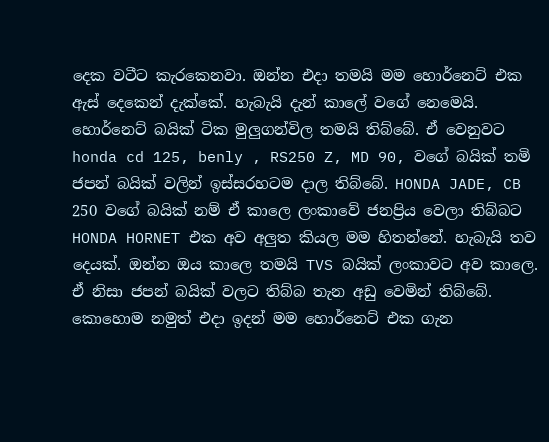දෙක වටීට කැරකෙනවා. ඔන්න එදා තමයි මම හොර්නෙට් එක ඇස් දෙකෙන් දැක්කේ. හැබැයි දැන් කාලේ වගේ නෙමෙයි. හොර්නෙට් බයික් ටික මුලුගන්විල තමයි තිබ්බේ. ඒ වෙනුවට honda cd 125, benly , RS250 Z, MD 90, වගේ බයික් තමි ජපන් බයික් වලින් ඉස්සරහටම දාල තිබ්බේ. HONDA JADE, CB 250 වගේ බයික් නම් ඒ කාලෙ ලංකාවේ ජනප්‍රිය වෙලා තිබ්බට HONDA HORNET එක අව අලුත කියල මම හිතන්නේ. හැබැයි තව දෙයක්. ඔන්න ඔය කාලෙ තමයි TVS බයික් ලංකාවට අව කාලෙ. ඒ නිසා ජපන් බයික් වලට තිබ්බ තැන අඩු වෙමින් තිබ්බේ. කොහොම නමුත් එදා ඉදන් මම හොර්නෙට් එක ගැන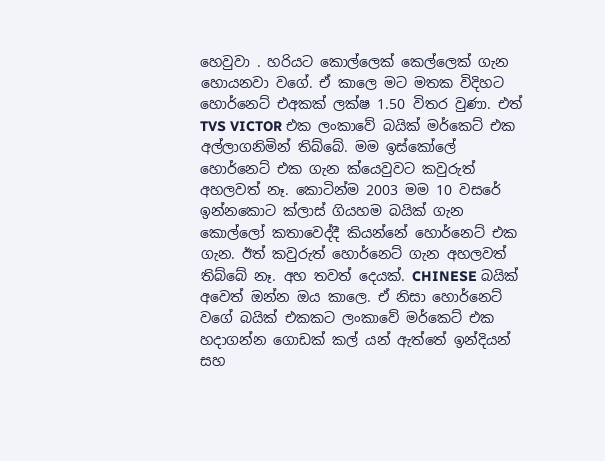හෙවුවා . හරියට කොල්ලෙක් කෙල්ලෙක් ගැන හොයනවා වගේ. ඒ කාලෙ මට මතක විදිහට හොර්නෙට් එඅකක් ලක්ෂ 1.50 විතර වුණා. එත් TVS VICTOR එක ලංකාවේ බයික් මර්කෙට් එක අල්ලාගනිමින් තිබ්බේ. මම ඉස්කෝලේ හොර්නෙට් එක ගැන ක්යෙවුවට කවුරුත් අහලවත් නෑ. කොටින්ම 2003 මම 10 වසරේ ඉන්නකොට ක්ලාස් ගියහම බයික් ගැන කොල්ලෝ කතාවෙද්දී කියන්නේ හොර්නෙට් එක ගැන. ඊත් කවුරුත් හොර්නෙට් ගැන අහලවත් තිබ්බේ නෑ. අහ තවත් දෙයක්. CHINESE බයික් අවෙත් ඔන්න ඔය කාලෙ. ඒ නිසා හොර්නෙට් වගේ බයික් එකකට ලංකාවේ මර්කෙට් එක හදාගන්න ගොඩක් කල් යන් ඇත්තේ ඉන්දියන් සහ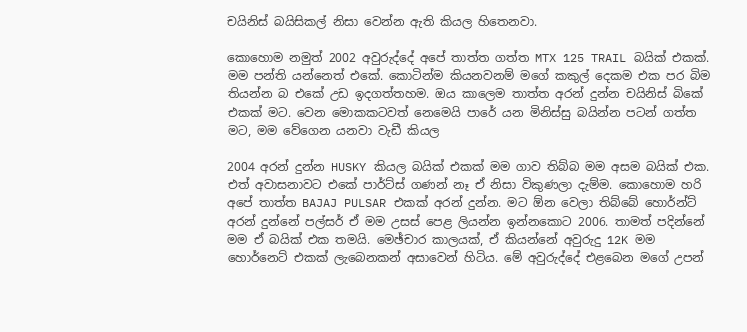චයිනිස් බයිසිකල් නිසා වෙන්න ඇති කියල හිතෙනවා.

කොහොම නමුත් 2002 අවුරුද්දේ අපේ තාත්ත ගත්ත MTX 125 TRAIL බයික් එකක්. මම පන්ති යන්නෙත් එකේ. කොටින්ම කියනවනම් මගේ කකුල් දෙකම එක පර බිම තියන්න බ එකේ උඩ ඉදගත්තහම. ඔය කාලෙම තාත්ත අරන් දුන්න චයිනිස් බිකේ එකක් මට. වෙන මොකකටවත් නෙමෙයි පාරේ යන මිනිස්සු බයින්න පටන් ගත්ත මට, මම වේගෙන යනවා වැඩී කියල

2004 අරන් දුන්න HUSKY කියල බයික් එකක් මම ගාව තිබ්බ මම අසම බයික් එක. එත් අවාසනාවට එකේ පාර්ට්ස් ගණන් නෑ ඒ නිසා විකුණලා දැම්ම. කොහොම හරි අපේ තාත්ත BAJAJ PULSAR එකක් අරන් දුන්න. මට ඕන වෙලා තිබ්බේ හොර්න්ට් අරන් දුන්නේ පල්සර් ඒ මම උසස් පෙළ ලියන්න ඉන්නකොට 2006. තාමත් පදින්නේ මම ඒ බයික් එක තමයි. මෙඡ්චාර කාලයක්, ඒ කියන්නේ අවුරුදු 12K මම හොර්නෙට් එකක් ලැබෙනකන් අසාවෙන් හිටිය. මේ අවුරුද්දේ එළබෙන මගේ උපන්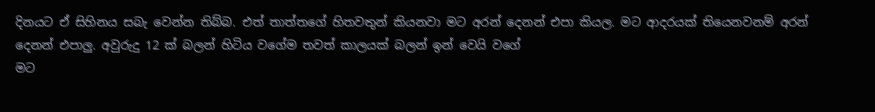දිනයට ඒ සිහිනය සබැ වෙන්න තිබ්බ. එත් තාත්තගේ හිතවතුන් කියනවා මට අරන් දෙනන් එපා කියල. මට ආදරයක් තියෙනවනම් අරන් දෙනන් එපාලු. අවුරුදු 12 ක් බලන් හිටිය වගේම තවත් කාලයක් බලන් ඉන් වෙයි වගේ
මට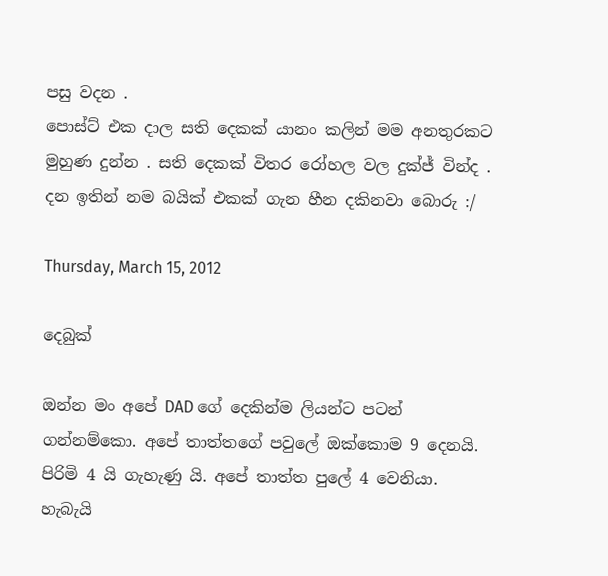පසු වදන .
පොස්ට් එක දාල සති දෙකක් යානං කලින් මම අනතුරකට මුහුණ දුන්න . සති දෙකක් විතර රෝහල වල දුක්ජ් වින්ද . දන ඉතින් නම බයික් එකක් ගැන හීන දකිනවා බොරු :/

Thursday, March 15, 2012

දෙබුක්

ඔන්න මං අපේ DAD ගේ දෙකින්ම ලියන්ට පටන් ගන්නම්කො. අපේ තාත්තගේ පවුලේ ඔක්කොම 9 දෙනයි. පිරිමි 4 යි ගැහැණු යි. අපේ තාත්ත පුලේ 4 වෙනියා. හැබැයි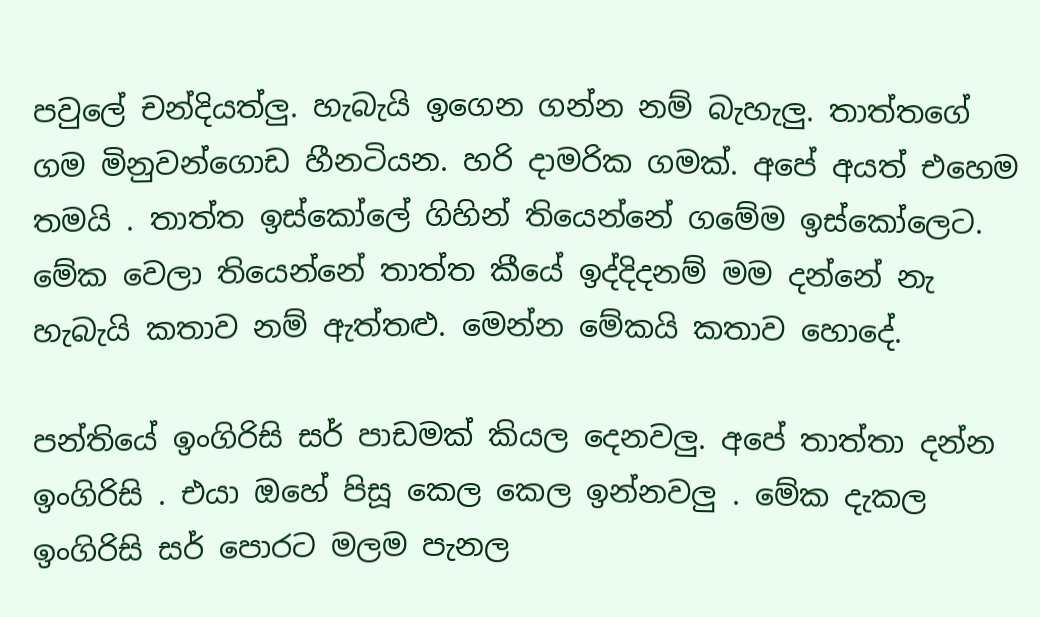පවුලේ චන්දියත්ලු. හැබැයි ඉගෙන ගන්න නම් බැහැලු. තාත්තගේ ගම මිනුවන්ගොඩ හීනටියන. හරි දාමරික ගමක්. අපේ අයත් එහෙම තමයි . තාත්ත ඉස්කෝලේ ගිහින් තියෙන්නේ ගමේම ඉස්කෝලෙට. මේක වෙලා තියෙන්නේ තාත්ත කීයේ ඉද්දිදනම් මම දන්නේ නැ හැබැයි කතාව නම් ඇත්තළු. මෙන්න මේකයි කතාව හොදේ.

පන්තියේ ඉංගිරිසි සර් පාඩමක් කියල දෙනවලු. අපේ තාත්තා දන්න ඉංගිරිසි . එයා ඔහේ පිසූ කෙල කෙල ඉන්නවලු . මේක දැකල ඉංගිරිසි සර් පොරට මලම පැනල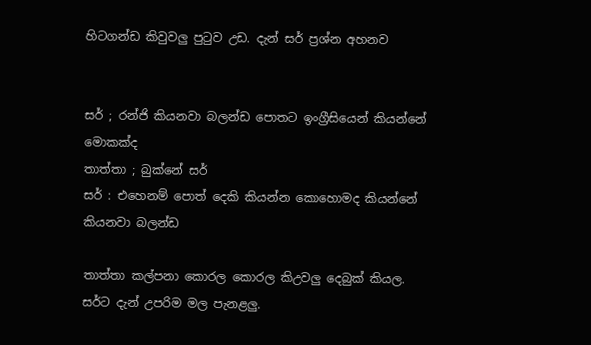හිටගන්ඩ කිවුවලු පුටුව උඩ. දැන් සර් ප්‍රශ්න අහනව


සර් ; රන්ජි කියනවා බලන්ඩ පොතට ඉංග්‍රීසියෙන් කියන්නේ මොකක්ද
තාත්තා ; බුක්නේ සර්
සර් : එහෙනම් පොත් දෙකි කියන්න කොහොමද කියන්නේ කියනවා බලන්ඩ

තාත්තා කල්පනා කොරල කොරල කිඋවලු දෙබුක් කියල. සර්ට දැන් උපරිම මල පැනළලු.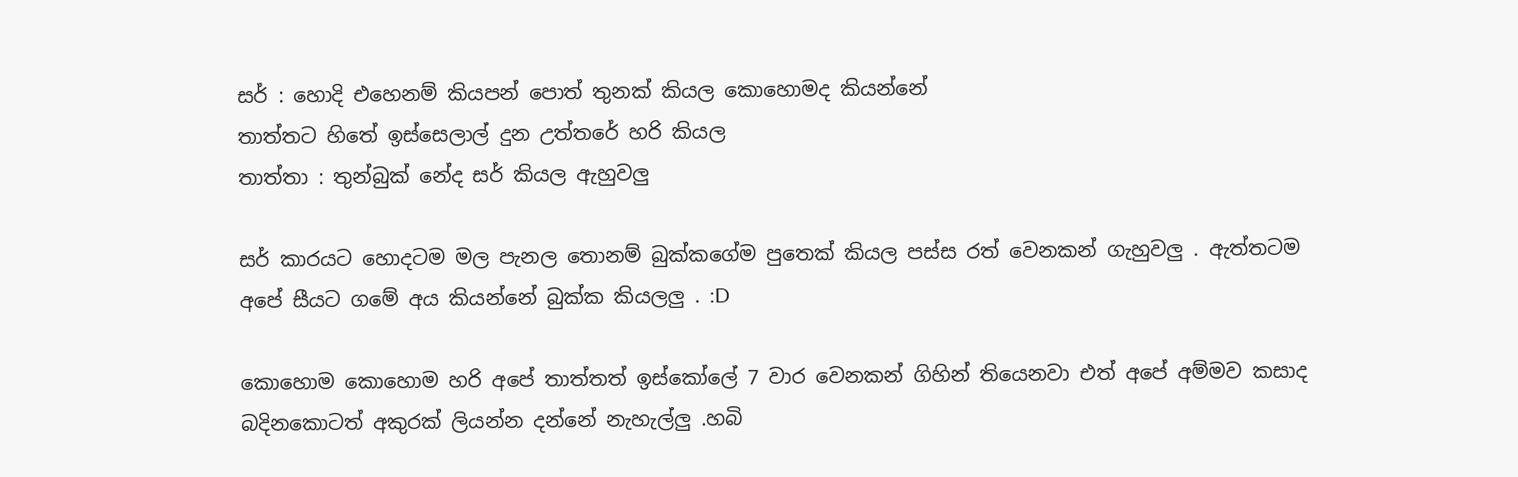සර් : හොදි එහෙනම් කියපන් පොත් තුනක් කියල කොහොමද කියන්නේ
තාත්තට හිතේ ඉස්සෙලාල් දුන උත්තරේ හරි කියල
තාත්තා : තුන්බුක් නේද සර් කියල ඇහුවලු

සර් කාරයට හොදටම මල පැනල තොනම් බුක්කගේම පුතෙක් කියල පස්ස රත් වෙනකන් ගැහුවලු . ඇත්තටම අපේ සීයට ගමේ අය කියන්නේ බුක්ක කියලලු . :D

කොහොම කොහොම හරි අපේ තාත්තත් ඉස්කෝලේ 7 වාර වෙනකන් ගිහින් තියෙනවා එත් අපේ අම්මව කසාද බදිනකොටත් අකුරක් ලියන්න දන්නේ නැහැල්ලු .හබි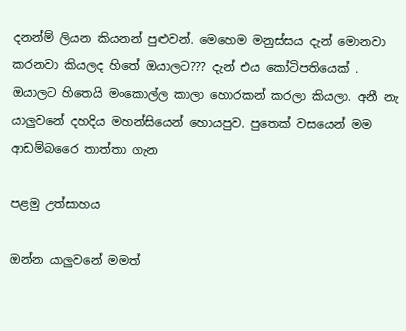දනන්ම් ලියන කියනන් පුළුවන්. මෙහෙම මනුස්සය දැන් මොනවා කරනවා කියලද හිතේ ඔයාලට??? දැන් එය කෝටිපතියෙක් . ඔයාලට හිතෙයි මංකොල්ල කාලා හොරකන් කරලා කියලා. අනී නැ යාලුවනේ දහදිය මහන්සියෙන් හොයපුව. පුතෙක් වසයෙන් මම ආඩම්බරෛ තාත්තා ගැන

පළමු උත්සාහය

ඔන්න යාලුවනේ මමත්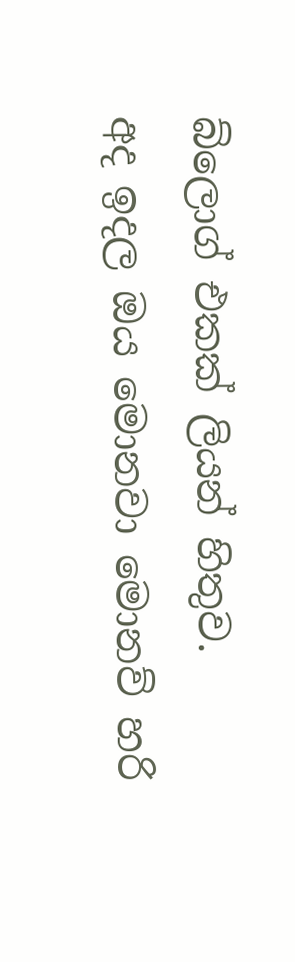බ්ලොග් එකක් ලියන් හිතුව.
අද ඉදල ඔය මොනවා මොනව් හරි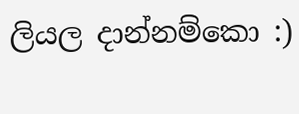ලියල දාන්නම්කො :)